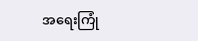အရေးကြုံ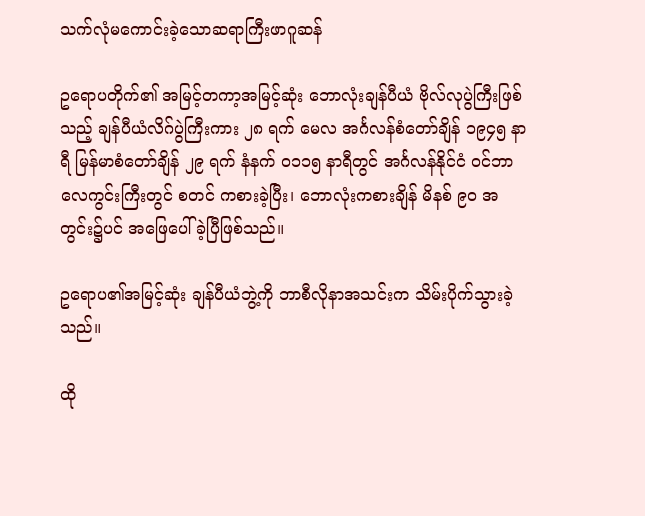သက်လုံမကောင်းခဲ့သောဆရာကြီးဖာဂူဆန်

ဥရောပတိုက်၏ အမြင့်တကာ့အမြင့်ဆုံး ဘောလုံးချန်ပီယံ ဗိုလ်လုပွဲကြီးဖြစ်သည့် ချန်ပီယံလိဂ်ပွဲကြီးကား ၂၈ ရက် မေလ အင်္ဂလန်စံတော်ချိန် ၁၉၄၅ နာရီ မြန်မာစံတော်ချိန် ၂၉ ရက် နံနက် ၀၁၁၅ နာရီတွင် အင်္ဂလန်နိုင်ငံ ၀င်ဘာလေကွင်းကြီးတွင် စတင် ကစားခဲ့ပြီး၊ ဘောလုံးကစားချိန် မိနစ် ၉၀ အတွင်း၌ပင် အဖြေပေါ်ခဲ့ပြီဖြစ်သည်။

ဥရောပ၏အမြင့်ဆုံး ချန်ပီယံဘွဲ့ကို ဘာစီလိုနာအသင်းက သိမ်းပိုက်သွားခဲ့သည်။

ထို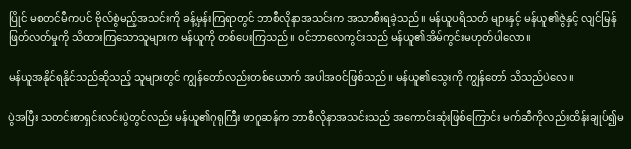ပြိုင် မစတင်မီကပင် ဗိုလ်စွဲမည့်အသင်းကို ခန့်မှန်းကြရာတွင် ဘာစီလိုနာအသင်းက အသာစီးရခဲ့သည်။ မန်ယူပရိသတ် များနှင့် မန်ယူ၏ဇွဲနှင့် လျင်မြန်ဖြတ်လတ်မှုကို သိထားကြသောသူများက မန်ယူကို တစ်ပေးကြသည်။ ၀င်ဘာလေကွင်းသည် မန်ယူ၏အိမ်ကွင်းမဟုတ်ပါလော။

မန်ယူအနိုင်ရနိုင်သည်ဆိုသည့် သူများတွင် ကျွန်တော်လည်းတစ်ယောက် အပါအဝင်ဖြစ်သည်။ မန်ယူ၏သွေးကို ကျွန်တော် သိသည်ပဲလေ။

ပွဲအပြီး သတင်းစာရှင်းလင်းပွဲတွင်လည်း မန်ယူ၏ဂုရုကြီး ဖာဂူဆန်က ဘာစီလိုနာအသင်းသည် အကောင်းဆုံးဖြစ်ကြောင်း မက်ဆီကိုလည်းထိန်းချုပ်၍မ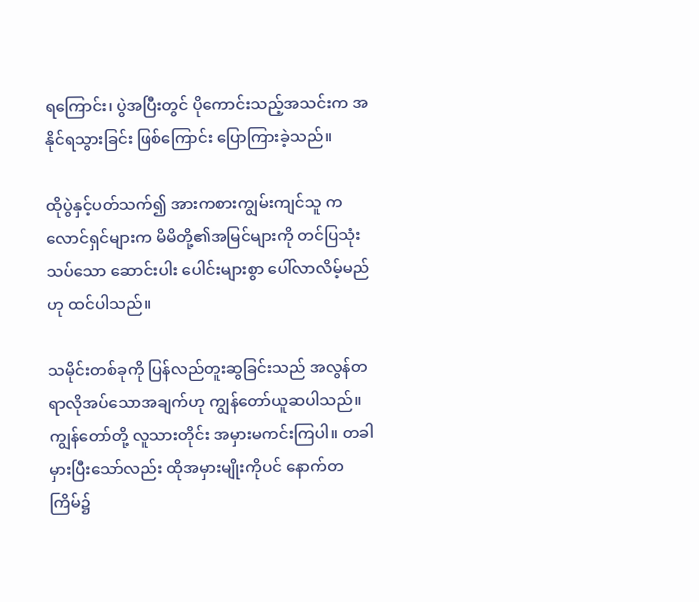ရကြောင်း၊ ပွဲအပြီးတွင် ပိုကောင်းသည့်အသင်းက အနိုင်ရသွားခြင်း ဖြစ်ကြောင်း ပြောကြားခဲ့သည်။

ထိုပွဲနှင့်ပတ်သက်၍ အားကစားကျွမ်းကျင်သူ ကလောင်ရှင်များက မိမိတို့၏အမြင်များကို တင်ပြသုံးသပ်သော ဆောင်းပါး ပေါင်းများစွာ ပေါ်လာလိမ့်မည်ဟု ထင်ပါသည်။

သမိုင်းတစ်ခုကို ပြန်လည်တူးဆွခြင်းသည် အလွန်တရာလိုအပ်သောအချက်ဟု ကျွန်တော်ယူဆပါသည်။ ကျွန်တော်တို့ လူသားတိုင်း အမှားမကင်းကြပါ။ တခါမှားပြီးသော်လည်း ထိုအမှားမျိုးကိုပင် နောက်တကြိမ်၌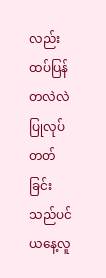လည်း ထပ်ပြန်တလဲလဲ ပြုလုပ် တတ်ခြင်းသည်ပင် ယနေ့လူ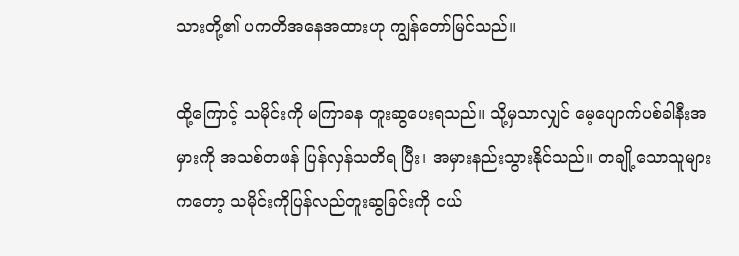သားတို့၏ ပကတိအနေအထားဟု ကျွန်တော်မြင်သည်။

ထို့ကြောင့် သမိုင်းကို မကြာခန တူးဆွပေးရသည်။ သို့မှသာလျှင် မေ့ပျောက်ပစ်ခါနီးအမှားကို အသစ်တဖန် ပြန်လှန်သတိရ ပြီး၊ အမှားနည်းသွားနိုင်သည်။ တချို့သောသူများကတော့ သမိုင်းကိုပြန်လည်တူးဆွခြင်းကို ငယ်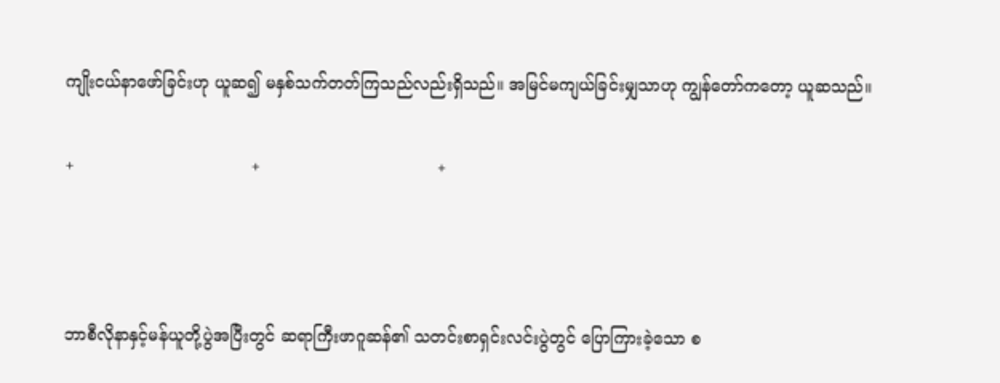ကျိုးငယ်နာဖော်ခြင်းဟု ယူဆ၍ မနှစ်သက်တတ်ကြသည်လည်းရှိသည်။ အမြင်မကျယ်ခြင်းမျှသာဟု ကျွန်တော်ကတော့ ယူဆသည်။

+                                  +                                  +



ဘာစီလိုနာနှင့်မန်ယူတို့ပွဲအပြီးတွင် ဆရာကြီးဖာဂူဆန်၏ သတင်းစာရှင်းလင်းပွဲတွင် ပြောကြားခဲ့သော စ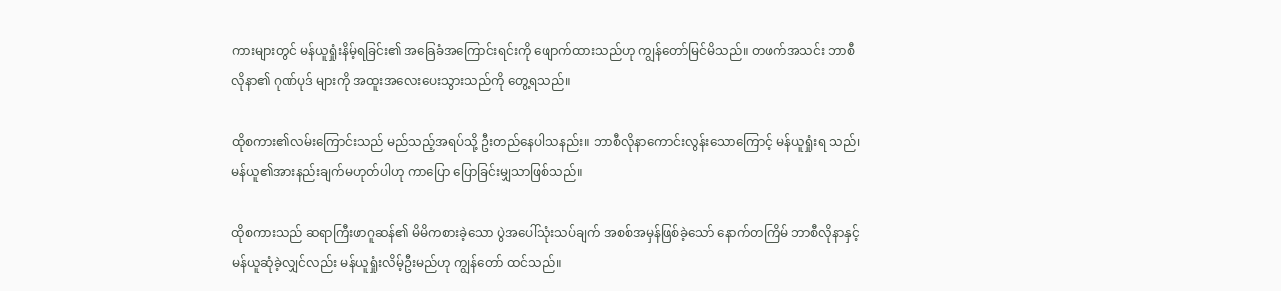ကားများတွင် မန်ယူရှုံးနိမ့်ရခြင်း၏ အခြေခံအကြောင်းရင်းကို ဖျောက်ထားသည်ဟု ကျွန်တော်မြင်မိသည်။ တဖက်အသင်း ဘာစီလိုနာ၏ ဂုဏ်ပုဒ် များကို အထူးအလေးပေးသွားသည်ကို တွေ့ရသည်။

ထိုစကား၏လမ်းကြောင်းသည် မည်သည့်အရပ်သို့ ဦးတည်နေပါသနည်း။ ဘာစီလိုနာကောင်းလွန်းသောကြောင့် မန်ယူရှုံးရ သည်၊ မန်ယူ၏အားနည်းချက်မဟုတ်ပါဟု ကာပြော ပြောခြင်းမျှသာဖြစ်သည်။

ထိုစကားသည် ဆရာကြီးဖာဂူဆန်၏ မိမိကစားခဲ့သော ပွဲအပေါ်သုံးသပ်ချက် အစစ်အမှန်ဖြစ်ခဲ့သော် နောက်တကြိမ် ဘာစီလိုနာနှင့်မန်ယူဆုံခဲ့လျှင်လည်း မန်ယူရှုံးလိမ့်ဦးမည်ဟု ကျွန်တော် ထင်သည်။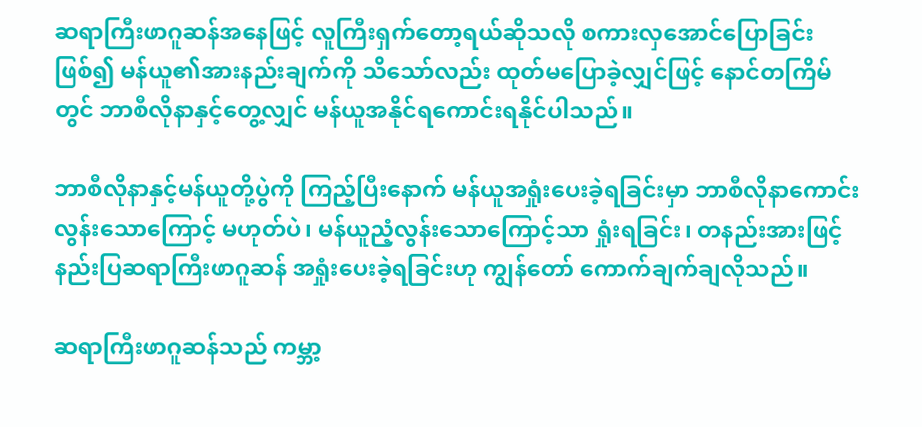ဆရာကြီးဖာဂူဆန်အနေဖြင့် လူကြီးရှက်တော့ရယ်ဆိုသလို စကားလှအောင်ပြောခြင်းဖြစ်၍ မန်ယူ၏အားနည်းချက်ကို သိသော်လည်း ထုတ်မပြောခဲ့လျှင်ဖြင့် နောင်တကြိမ်တွင် ဘာစီလိုနာနှင့်တွေ့လျှင် မန်ယူအနိုင်ရကောင်းရနိုင်ပါသည်။

ဘာစီလိုနာနှင့်မန်ယူတို့ပွဲကို ကြည့်ပြီးနောက် မန်ယူအရှုံးပေးခဲ့ရခြင်းမှာ ဘာစီလိုနာကောင်းလွန်းသောကြောင့် မဟုတ်ပဲ၊ မန်ယူညံ့လွန်းသောကြောင့်သာ ရှုံးရခြင်း၊ တနည်းအားဖြင့် နည်းပြဆရာကြီးဖာဂူဆန် အရှုံးပေးခဲ့ရခြင်းဟု ကျွန်တော် ကောက်ချက်ချလိုသည်။

ဆရာကြီးဖာဂူဆန်သည် ကမ္ဘာ့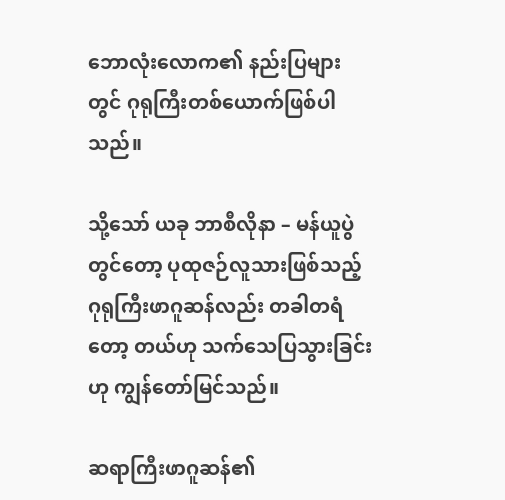ဘောလုံးလောက၏ နည်းပြများတွင် ဂုရုကြီးတစ်ယောက်ဖြစ်ပါသည်။

သို့သော် ယခု ဘာစီလိုနာ – မန်ယူပွဲတွင်တော့ ပုထုဇဉ်လူသားဖြစ်သည့် ဂုရုကြီးဖာဂူဆန်လည်း တခါတရံတော့ တယ်ဟု သက်သေပြသွားခြင်းဟု ကျွန်တော်မြင်သည်။

ဆရာကြီးဖာဂူဆန်၏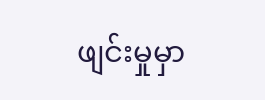ဖျင်းမှုမှာ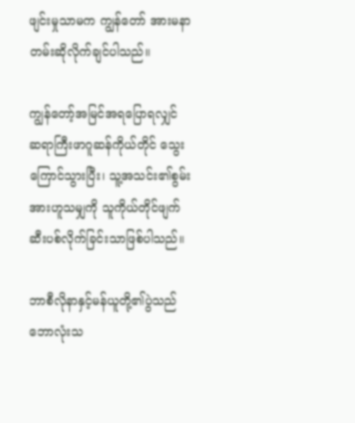ဖျင်းမှုသာမက ကျွန်တော် အားမနာ တမ်းဆိုလိုက်ချင်ပါသည်။

ကျွန်တော့်အမြင်အရပြောရလျှင် ဆရာကြီးဖာဂူဆန်ကိုယ်တိုင် သွေးကြောင်သွားပြီး၊ သူ့အသင်း၏စွမ်းအားဟူသမျှကို သူကိုယ်တိုင်ဖျက်ဆီးပစ်လိုက်ခြင်းသာဖြစ်ပါသည်။

ဘာစီလိုနာနှင့်မန်ယူတို့၏ပွဲသည် ဘောလုံးသ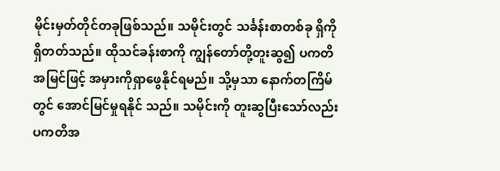မိုင်းမှတ်တိုင်တခုဖြစ်သည်။ သမိုင်းတွင် သင်္ခန်းစာတစ်ခု ရှိကိုရှိတတ်သည်။ ထိုသင်ခန်းစာကို ကျွန်တော်တို့တူးဆွ၍ ပကတိအမြင်ဖြင့် အမှားကိုရှာဖွေနိုင်ရမည်။ သို့မှသာ နောက်တကြိမ်တွင် အောင်မြင်မှုရနိုင် သည်။ သမိုင်းကို တူးဆွပြီးသော်လည်း ပကတိအ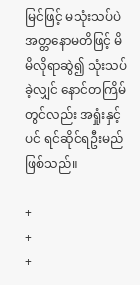မြင်ဖြင့် မသုံးသပ်ပဲ အတ္တနောမတိဖြင့် မိမိလိုရာဆွဲ၍ သုံးသပ်ခဲ့လျှင် နောင်တကြိမ်တွင်လည်း အရှုံးနှင့်ပင် ရင်ဆိုင်ရဦးမည်ဖြစ်သည်။

+                                  +                                  +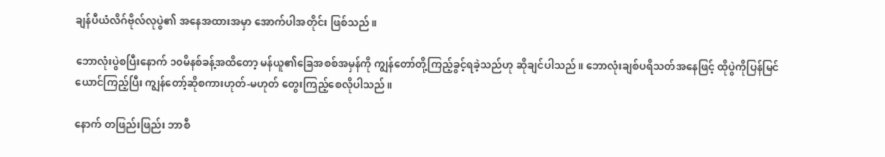ချန်ပီယံလိဂ်ဗိုလ်လုပွဲ၏ အနေအထားအမှာ အောက်ပါအတိုင်း ဖြစ်သည်။

ဘောလုံးပွဲစပြီးနောက် ၁၀မိနစ်ခန့်အထိတော့ မန်ယူ၏ခြေအစစ်အမှန်ကို ကျွန်တော်တို့ကြည့်ခွင့်ရခဲ့သည်ဟု ဆိုချင်ပါသည်။ ဘောလုံးချစ်ပရိသတ်အနေဖြင့် ထိုပွဲကိုပြန်မြင်ယောင်ကြည့်ပြီး ကျွန်တော့်ဆိုစကားဟုတ်-မဟုတ် တွေးကြည့်စေလိုပါသည်။

နောက် တဖြည်းဖြည်း ဘာစီ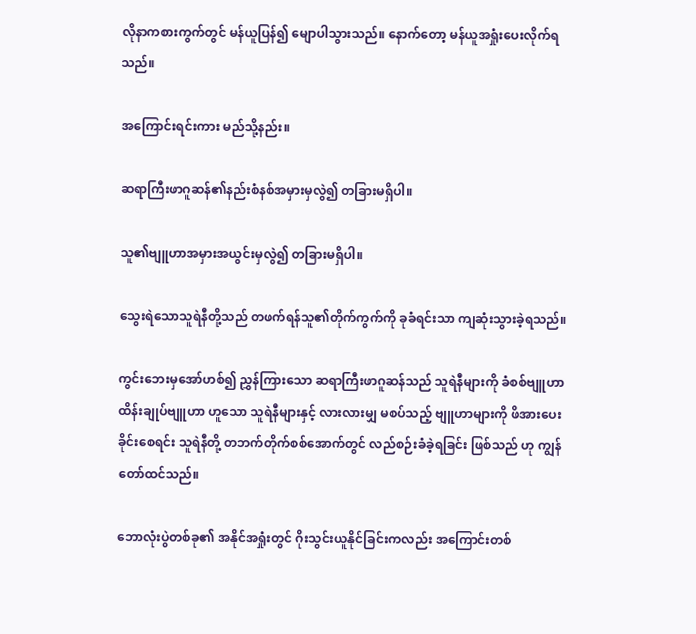လိုနာကစားကွက်တွင် မန်ယူပြန်၍ မျောပါသွားသည်။ နောက်တော့ မန်ယူအရှုံးပေးလိုက်ရ သည်။

အကြောင်းရင်းကား မည်သို့နည်း။

ဆရာကြီးဖာဂူဆန်၏နည်းစံနစ်အမှားမှလွဲ၍ တခြားမရှိပါ။

သူ၏ဗျူဟာအမှားအယွင်းမှလွဲ၍ တခြားမရှိပါ။

သွေးရဲသောသူရဲနီတို့သည် တဖက်ရန်သူ၏တိုက်ကွက်ကို ခုခံရင်းသာ ကျဆုံးသွားခဲ့ရသည်။

ကွင်းဘေးမှအော်ဟစ်၍ ညွှန်ကြားသော ဆရာကြီးဖာဂူဆန်သည် သူရဲနီများကို ခံစစ်ဗျူဟာ ထိန်းချုပ်ဗျူဟာ ဟူသော သူရဲနီများနှင့် လားလားမျှ မစပ်သည့် ဗျူဟာများကို ဖိအားပေးခိုင်းစေရင်း သူရဲနီတို့ တဘက်တိုက်စစ်အောက်တွင် လည်စဉ်းခံခဲ့ရခြင်း ဖြစ်သည် ဟု ကျွန်တော်ထင်သည်။

ဘောလုံးပွဲတစ်ခု၏ အနိုင်အရှုံးတွင် ဂိုးသွင်းယူနိုင်ခြင်းကလည်း အကြောင်းတစ်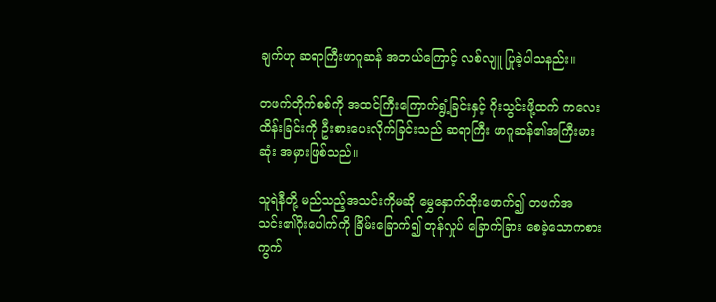ချက်ဟု ဆရာကြီးဖာဂူဆန် အဘယ်ကြောင့် လစ်လျူ ပြုခဲ့ပါသနည်း။

တဖက်တိုက်စစ်ကို အထင်ကြီးကြောက်ရွံ့ခြင်းနှင့် ဂိုးသွင်းဖို့ထက် ကလေးထိန်းခြင်းကို ဦးစားပေးလိုက်ခြင်းသည် ဆရာကြီး ဖာဂူဆန်၏အကြီးမားဆုံး အမှားဖြစ်သည်။

သူရဲနီတို့ မည်သည့်အသင်းကိုမဆို မွှေနှောက်ထိုးဖောက်၍ တဖက်အသင်း၏ဂိုးပေါက်ကို ခြိမ်းခြောက်၍ တုန်လှုပ် ခြောက်ခြား စေခဲ့သောကစားကွက်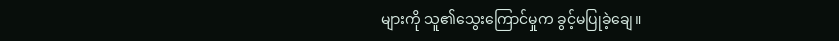များကို သူ၏သွေးကြောင်မှုက ခွင့်မပြုခဲ့ချေ။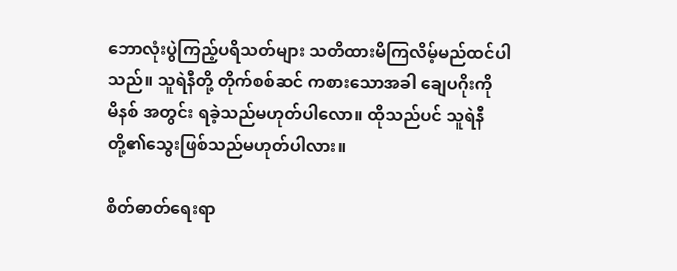ဘောလုံးပွဲကြည့်ပရိသတ်များ သတိထားမိကြလိမ့်မည်ထင်ပါသည်။ သူရဲနီတို့ တိုက်စစ်ဆင် ကစားသောအခါ ချေပဂိုးကို      မိနစ် အတွင်း ရခဲ့သည်မဟုတ်ပါလော။ ထိုသည်ပင် သူရဲနီတို့၏သွေးဖြစ်သည်မဟုတ်ပါလား။

စိတ်ဓာတ်ရေးရာ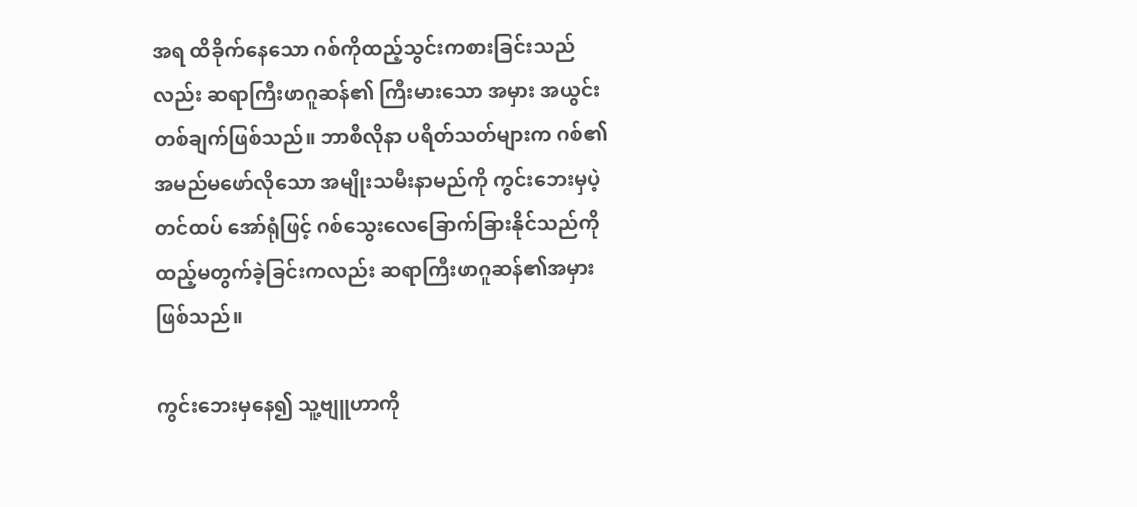အရ ထိခိုက်နေသော ဂစ်ကိုထည့်သွင်းကစားခြင်းသည်လည်း ဆရာကြီးဖာဂူဆန်၏ ကြီးမားသော အမှား အယွင်းတစ်ချက်ဖြစ်သည်။ ဘာစီလိုနာ ပရိတ်သတ်များက ဂစ်၏အမည်မဖော်လိုသော အမျိုးသမီးနာမည်ကို ကွင်းဘေးမှပဲ့တင်ထပ် အော်ရုံဖြင့် ဂစ်သွေးလေခြောက်ခြားနိုင်သည်ကို ထည့်မတွက်ခဲ့ခြင်းကလည်း ဆရာကြီးဖာဂူဆန်၏အမှား ဖြစ်သည်။

ကွင်းဘေးမှနေ၍ သူ့ဗျူဟာကို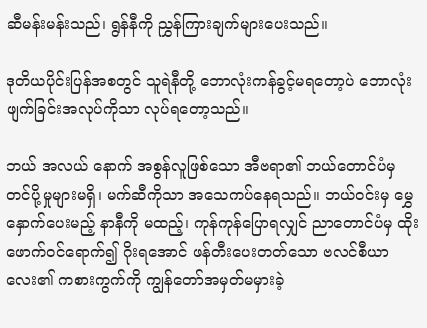ဆီမန်းမန်းသည်၊ ရွန်နီကို ညွှန်ကြားချက်များပေးသည်။

ဒုတိယပိုင်းပြန်အစတွင် သူရဲနီတို့ ဘောလုံးကန်ခွင့်မရတော့ပဲ ဘောလုံးဖျက်ခြင်းအလုပ်ကိုသာ လုပ်ရတော့သည်။

ဘယ် အလယ် နောက် အစွန်လူဖြစ်သော အီဗရာ၏ ဘယ်တောင်ပံမှ တင်ပို့မှုများမရှိ၊ မက်ဆီကိုသာ အသေကပ်နေရသည်။ ဘယ်ဝင်းမှ မွှေနှောက်ပေးမည့် နာနီကို မထည့်၊ ကုန်ကုန်ပြောရလျှင် ညာတောင်ပံမှ ထိုးဖောက်ဝင်ရောက်၍ ဂိုးရအောင် ဖန်တီးပေးတတ်သော ဗလင်စီယာလေး၏ ကစားကွက်ကို ကျွန်တော်အမှတ်မမှားခဲ့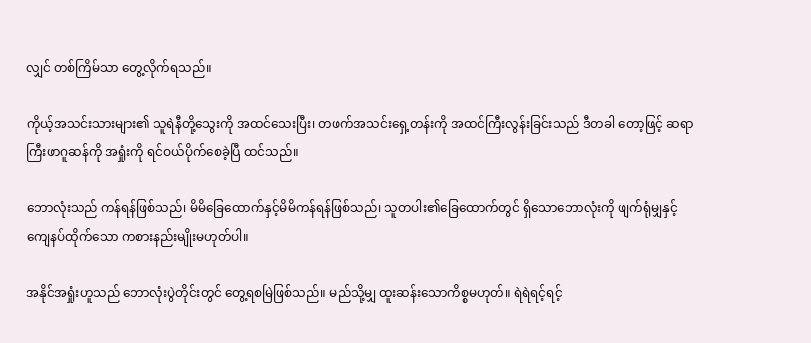လျှင် တစ်ကြိမ်သာ တွေ့လိုက်ရသည်။

ကိုယ့်အသင်းသားများ၏ သူရဲနီတို့သွေးကို အထင်သေးပြီး၊ တဖက်အသင်းရှေ့တန်းကို အထင်ကြီးလွန်းခြင်းသည် ဒီတခါ တော့ဖြင့် ဆရာကြီးဖာဂူဆန်ကို အရှုံးကို ရင်ဝယ်ပိုက်စေခဲ့ပြီ ထင်သည်။

ဘောလုံးသည် ကန်ရန်ဖြစ်သည်၊ မိမိခြေထောက်နှင့်မိမိကန်ရန်ဖြစ်သည်၊ သူတပါး၏ခြေထောက်တွင် ရှိသောဘောလုံးကို ဖျက်ရုံမျှနှင့် ကျေနပ်ထိုက်သော ကစားနည်းမျိုးမဟုတ်ပါ။

အနိုင်အရှုံးဟူသည် ဘောလုံးပွဲတိုင်းတွင် တွေ့ရစမြဲဖြစ်သည်။ မည်သို့မျှ ထူးဆန်းသောကိစ္စမဟုတ်။ ရဲရဲရင့်ရင့်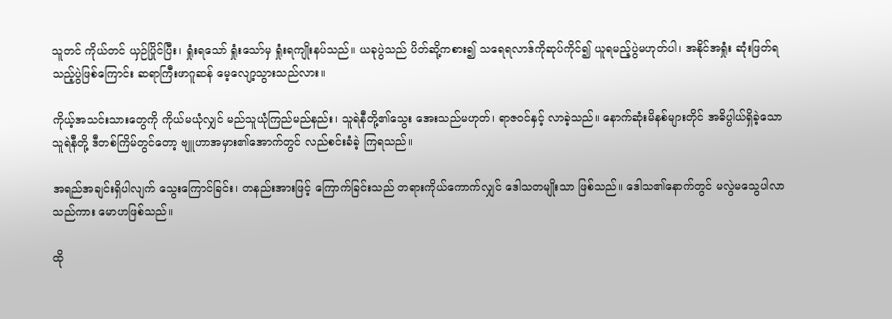သူတင် ကိုယ်တင် ယှဉ်ပြိုင်ပြီး၊ ရှုံးရသော် ရှုံးသော်မှ ရှုံးရကျိုးနပ်သည်။ ယခုပွဲသည် ပိတ်ဆို့ကစား၍ သရေရလာဒ်ကိုဆုပ်ကိုင်၍ ယူရမည့်ပွဲမဟုတ်ပါ၊ အနိုင်အရှုံး ဆုံးဖြတ်ရသည့်ပွဲဖြစ်ကြောင်း ဆရာကြီးဖာဂူဆန် မေ့လျော့သွားသည်လား။

ကိုယ့်အသင်းသားတွေကို ကိုယ်မယုံလျှင် မည်သူယုံကြည်မည်နည်း၊ သူရဲနီတို့၏သွေး အေးသည်မဟုတ်၊ ရာဇဝင်နှင့် လာခဲ့သည်။ နောက်ဆုံးမိနစ်များတိုင် အဓိပ္ပါယ်ရှိခဲ့သော သူရဲနီတို့ ဒီတစ်ကြိမ်တွင်တော့ ဗျူဟာအမှား၏အောက်တွင် လည်စင်းခံခဲ့ ကြရသည်။

အရည်အချင်းရှိပါလျက် သွေးကြောင်ခြင်း၊ တနည်းအားဖြင့် ကြောက်ခြင်းသည် တရားကိုယ်ကောက်လျှင် ဒေါသတမျိုးသာ ဖြစ်သည်။ ဒေါသ၏နောက်တွင် မလွဲမသွေပါလာသည်ကား မောဟဖြစ်သည်။

ထို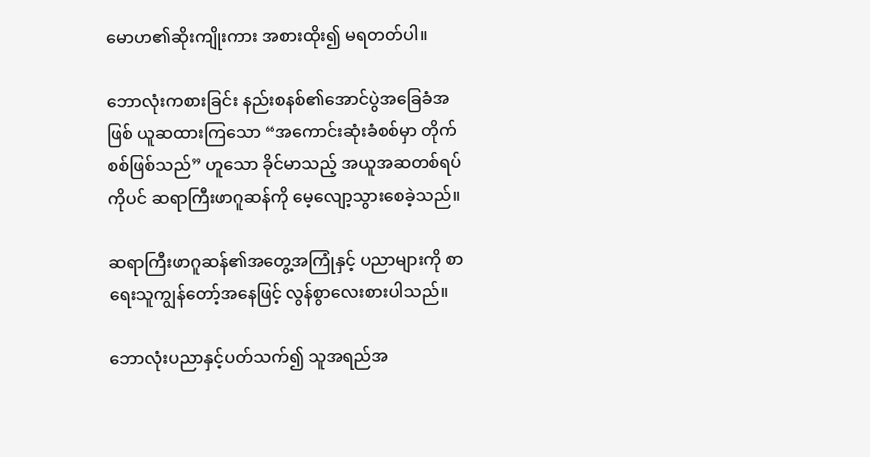မောဟ၏ဆိုးကျိုးကား အစားထိုး၍ မရတတ်ပါ။

ဘောလုံးကစားခြင်း နည်းစနစ်၏အောင်ပွဲအခြေခံအဖြစ် ယူဆထားကြသော “အကောင်းဆုံးခံစစ်မှာ တိုက်စစ်ဖြစ်သည်” ဟူသော ခိုင်မာသည့် အယူအဆတစ်ရပ်ကိုပင် ဆရာကြီးဖာဂူဆန်ကို မေ့လျော့သွားစေခဲ့သည်။

ဆရာကြီးဖာဂူဆန်၏အတွေ့အကြုံနှင့် ပညာများကို စာရေးသူကျွန်တော့်အနေဖြင့် လွန်စွာလေးစားပါသည်။

ဘောလုံးပညာနှင့်ပတ်သက်၍ သူအရည်အ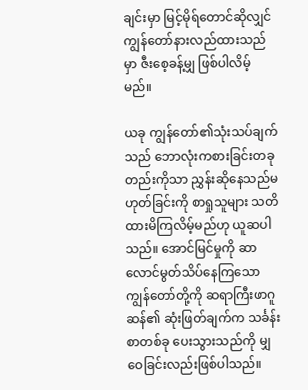ချင်းမှာ မြင့်မိုရ်တောင်ဆိုလျှင် ကျွန်တော်နားလည်ထားသည်မှာ ဇီးစေ့ခန့်မျှ ဖြစ်ပါလိမ့်မည်။

ယခု ကျွန်တော်၏သုံးသပ်ချက်သည် ဘောလုံးကစားခြင်းတခုတည်းကိုသာ ညွှန်းဆိုနေသည်မဟုတ်ခြင်းကို စာရှုသူများ သတိထားမိကြလိမ့်မည်ဟု ယူဆပါသည်။ အောင်မြင်မှုကို ဆာလောင်မွတ်သိပ်နေကြသော ကျွန်တော်တို့ကို ဆရာကြီးဖာဂူဆန်၏ ဆုံးဖြတ်ချက်က သင်္ခန်းစာတစ်ခု ပေးသွားသည်ကို မျှဝေခြင်းလည်းဖြစ်ပါသည်။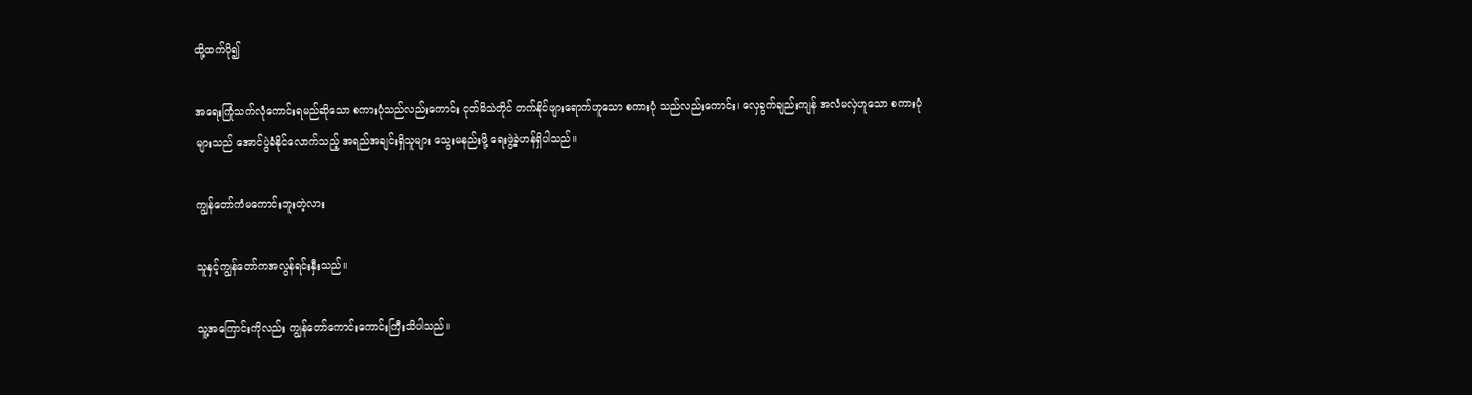ထို့ထက်ပို၍

အရေးကြုံသက်လုံကောင်းရမည်ဆိုသော စကားပုံသည်လည်းကောင်း ငုတ်မိသဲတိုင် တက်နိုင်ဖျားရောက်ဟူသော စကားပုံ သည်လည်းကောင်း၊ လှေခွက်ချည်းကျန် အလံမလှဲဟူသော စကားပုံများသည် အောင်ပွဲခံနိုင်လောက်သည့် အရည်အချင်းရှိသူများ သွေးမနည်းဖို့ ရေးဖွဲ့ခဲ့ဟန်ရှိပါသည်။

ကျွန်တော်ကံမကောင်းဘူးတဲ့လား

သူနှင့်ကျွန်တော်ကအလွန်ရင်းနှီးသည်။

သူ့အကြောင်းကိုလည်း ကျွန်တော်ကောင်းကောင်းကြီးသိပါသည်။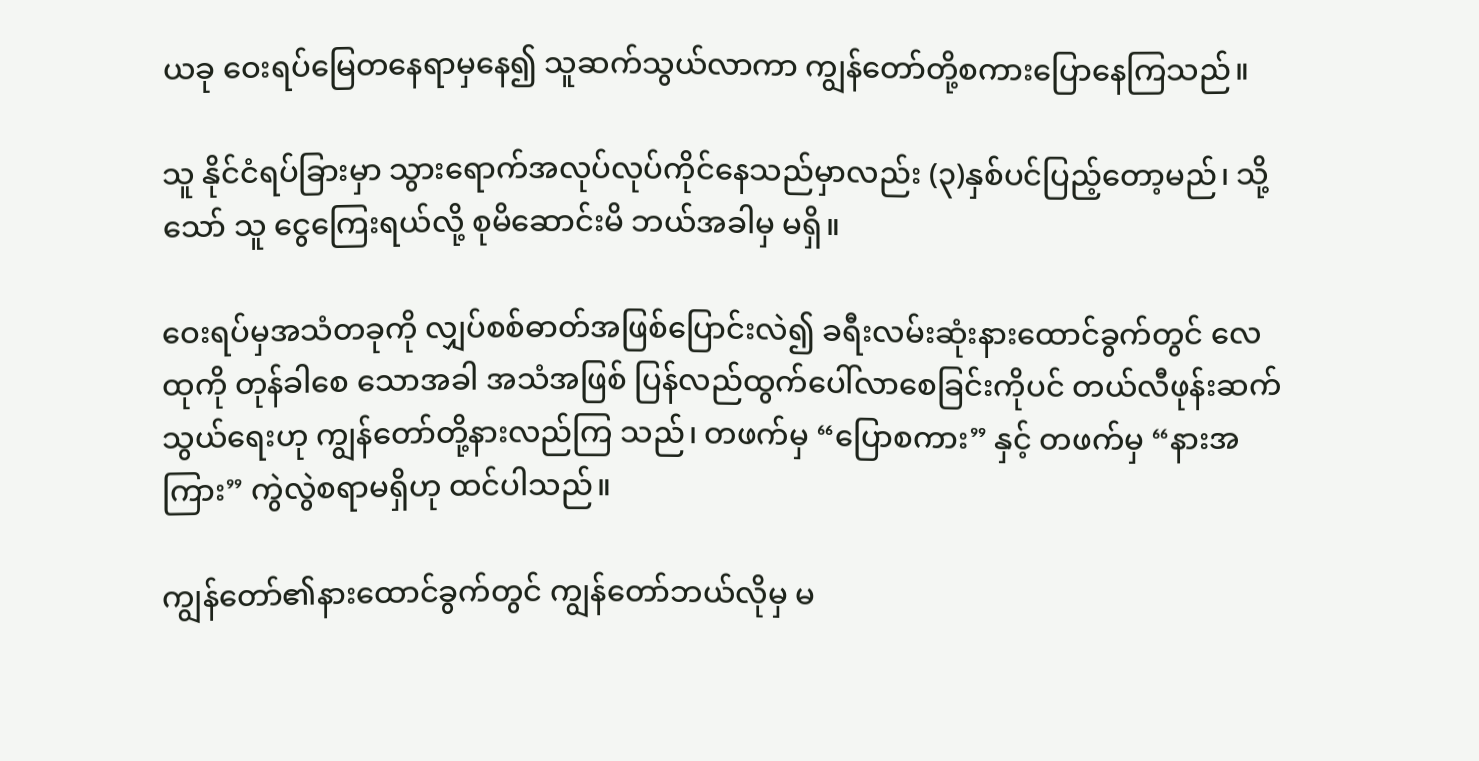ယခု ဝေးရပ်မြေတနေရာမှနေ၍ သူဆက်သွယ်လာကာ ကျွန်တော်တို့စကားပြောနေကြသည်။

သူ နိုင်ငံရပ်ခြားမှာ သွားရောက်အလုပ်လုပ်ကိုင်နေသည်မှာလည်း (၃)နှစ်ပင်ပြည့်တော့မည်၊ သို့သော် သူ ငွေကြေးရယ်လို့ စုမိဆောင်းမိ ဘယ်အခါမှ မရှိ။

ဝေးရပ်မှအသံတခုကို လျှပ်စစ်ဓာတ်အဖြစ်ပြောင်းလဲ၍ ခရီးလမ်းဆုံးနားထောင်ခွက်တွင် လေထုကို တုန်ခါစေ သောအခါ အသံအဖြစ် ပြန်လည်ထွက်ပေါ်လာစေခြင်းကိုပင် တယ်လီဖုန်းဆက်သွယ်ရေးဟု ကျွန်တော်တို့နားလည်ကြ သည်၊ တဖက်မှ “ပြောစကား” နှင့် တဖက်မှ “နားအကြား” ကွဲလွဲစရာမရှိဟု ထင်ပါသည်။

ကျွန်တော်၏နားထောင်ခွက်တွင် ကျွန်တော်ဘယ်လိုမှ မ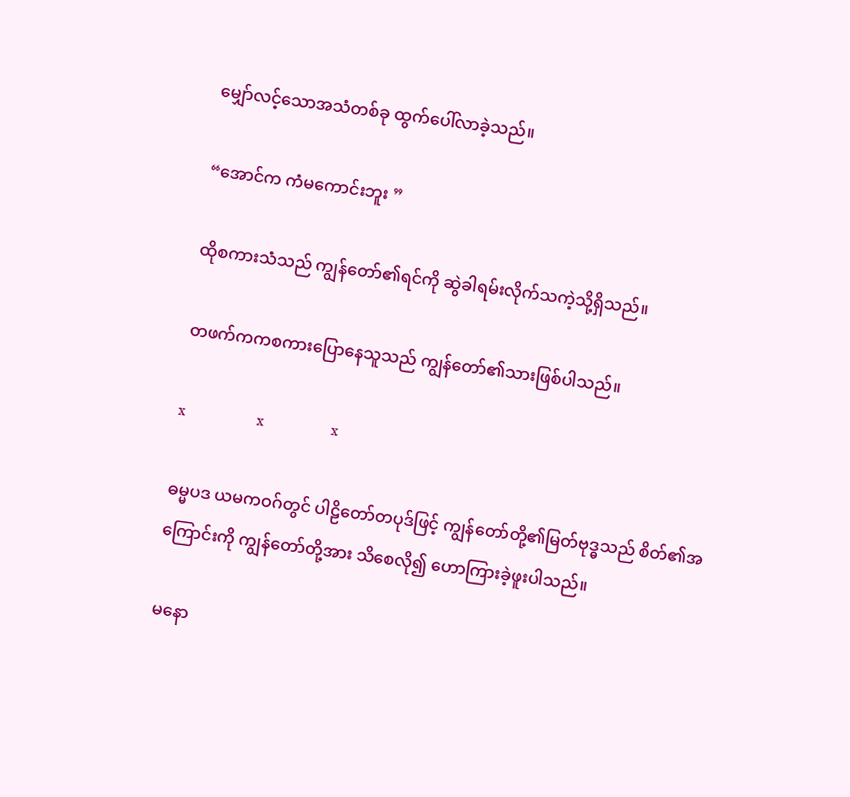မျှော်လင့်သောအသံတစ်ခု ထွက်ပေါ်လာခဲ့သည်။

“အောင်က ကံမကောင်းဘူး ”

ထိုစကားသံသည် ကျွန်တော်၏ရင်ကို ဆွဲခါရမ်းလိုက်သကဲ့သို့ရှိသည်။

တဖက်ကကစကားပြောနေသူသည် ကျွန်တော်၏သားဖြစ်ပါသည်။

x                  x                 x

ဓမ္မပဒ ယမကဝဂ်တွင် ပါဠိတော်တပုဒ်ဖြင့် ကျွန်တော်တို့၏မြတ်ဗုဒ္ဓသည် စိတ်၏အကြောင်းကို ကျွန်တော်တို့အား သိစေလို၍ ဟောကြားခဲ့ဖူးပါသည်။

မနော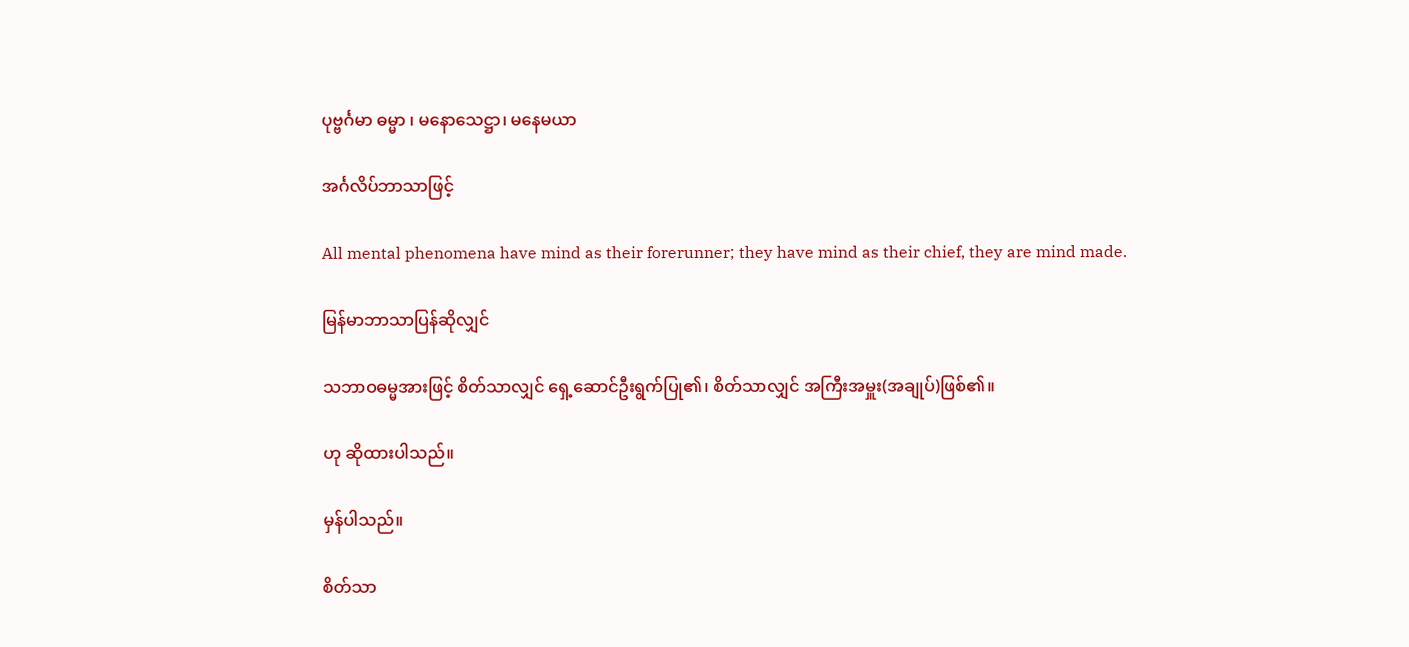ပုဗ္ဗင်္ဂမာ ဓမ္မာ ၊ မနောသေဋ္ဌာ၊ မနေမယာ

အင်္ဂလိပ်ဘာသာဖြင့်

All mental phenomena have mind as their forerunner; they have mind as their chief, they are mind made.

မြန်မာဘာသာပြန်ဆိုလျှင်

သဘာဝဓမ္မအားဖြင့် စိတ်သာလျှင် ရှေ့ဆောင်ဦးရွက်ပြု၏၊ စိတ်သာလျှင် အကြီးအမှူး(အချုပ်)ဖြစ်၏။

ဟု ဆိုထားပါသည်။

မှန်ပါသည်။

စိတ်သာ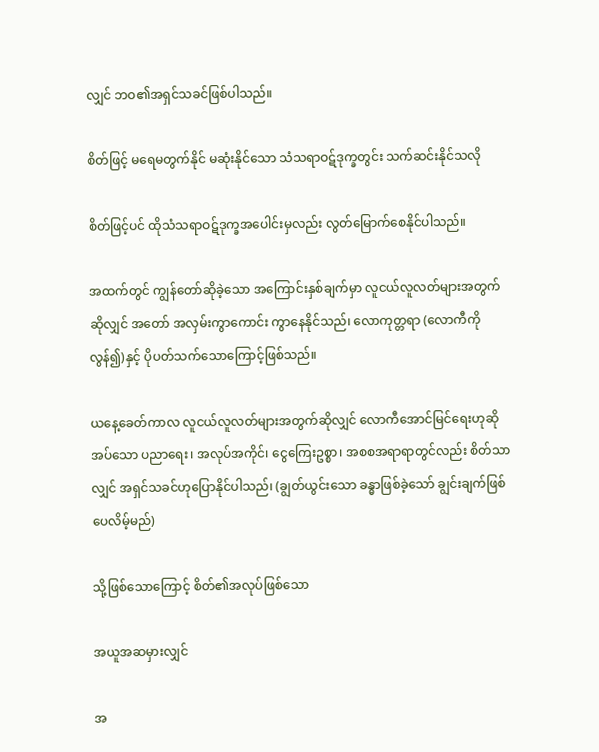လျှင် ဘဝ၏အရှင်သခင်ဖြစ်ပါသည်။

စိတ်ဖြင့် မရေမတွက်နိုင် မဆုံးနိုင်သော သံသရာဝဋ်ဒုက္ခတွင်း သက်ဆင်းနိုင်သလို

စိတ်ဖြင့်ပင် ထိုသံသရာဝဋ်ဒုက္ခအပေါင်းမှလည်း လွတ်မြောက်စေနိုင်ပါသည်။

အထက်တွင် ကျွန်တော်ဆိုခဲ့သော အကြောင်းနှစ်ချက်မှာ လူငယ်လူလတ်များအတွက်ဆိုလျှင် အတော် အလှမ်းကွာကောင်း ကွာနေနိုင်သည်၊ လောကုတ္တရာ (လောကီကိုလွန်၍)နှင့် ပိုပတ်သက်သောကြောင့်ဖြစ်သည်။

ယနေ့ခေတ်ကာလ လူငယ်လူလတ်များအတွက်ဆိုလျှင် လောကီအောင်မြင်ရေးဟုဆိုအပ်သော ပညာရေး၊ အလုပ်အကိုင်၊ ငွေကြေးဥစ္စာ၊ အစစအရာရာတွင်လည်း စိတ်သာလျှင် အရှင်သခင်ဟုပြောနိုင်ပါသည်၊ (ချွတ်ယွင်းသော ခန္ဓာဖြစ်ခဲ့သော် ချွင်းချက်ဖြစ်ပေလိမ့်မည်)

သို့ဖြစ်သောကြောင့် စိတ်၏အလုပ်ဖြစ်သော

အယူအဆမှားလျှင်

အ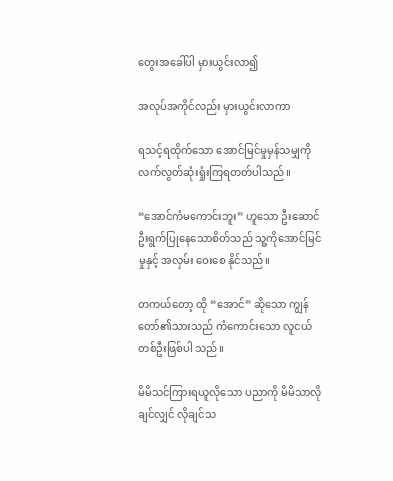တွေးအခေါ်ပါ မှားယွင်းလာ၍

အလုပ်အကိုင်လည်း မှားယွင်းလာကာ

ရသင့်ရထိုက်သော အောင်မြင်မှုမှန်သမျှကို လက်လွတ်ဆုံးရှုံးကြရတတ်ပါသည်။

“အောင်ကံမကောင်းဘူး” ဟူသော ဦးဆောင်ဦးရွက်ပြုနေသောစိတ်သည် သူ့ကိုအောင်မြင်မှုနှင့် အလှမ်း ဝေးစေ နိုင်သည်။

တကယ်တော့ ထို “အောင်” ဆိုသော ကျွန်တော်၏သားသည် ကံကောင်းသော လူငယ်တစ်ဦးဖြစ်ပါ သည်။

မိမိသင်ကြားရယူလိုသော ပညာကို မိမိသာလိုချင်လျှင် လိုချင်သ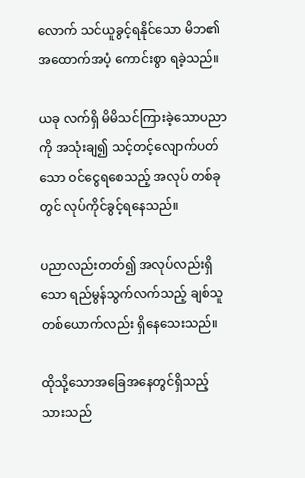လောက် သင်ယူခွင့်ရနိုင်သော မိဘ၏ အထောက်အပံ့ ကောင်းစွာ ရခဲ့သည်။

ယခု လက်ရှိ မိမိသင်ကြားခဲ့သောပညာကို အသုံးချ၍ သင့်တင့်လျောက်ပတ်သော ဝင်ငွေရစေသည့် အလုပ် တစ်ခုတွင် လုပ်ကိုင်ခွင့်ရနေသည်။

ပညာလည်းတတ်၍ အလုပ်လည်းရှိသော ရည်မွန်သွက်လက်သည့် ချစ်သူတစ်ယောက်လည်း ရှိနေသေးသည်။

ထိုသို့သောအခြေအနေတွင်ရှိသည့် သားသည်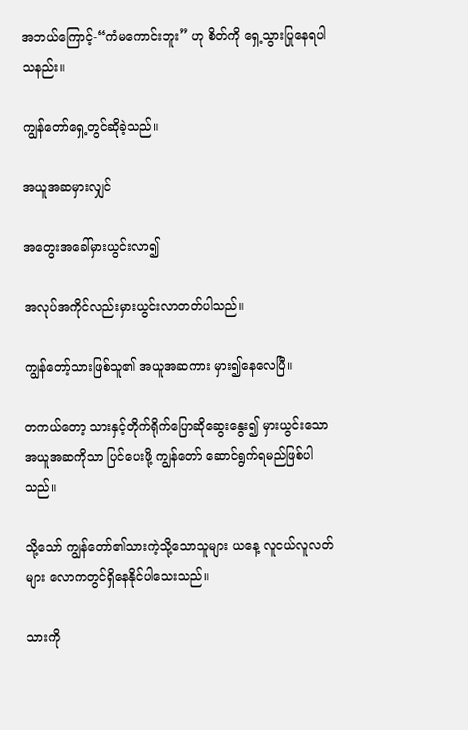အဘယ်ကြောင့်-“ကံမကောင်းဘူး” ဟု စိတ်ကို ရှေ့သွားပြုနေရပါသနည်း။

ကျွန်တော်ရှေ့တွင်ဆိုခဲ့သည်။

အယူအဆမှားလျှင်

အတွေးအခေါ်မှားယွင်းလာ၍

အလုပ်အကိုင်လည်းမှားယွင်းလာတတ်ပါသည်။

ကျွန်တော့်သားဖြစ်သူ၏ အယူအဆကား မှား၍နေလေပြီ။

တကယ်တော့ သားနှင့်တိုက်ရိုက်ပြောဆိုဆွေးနွေး၍ မှားယွင်းသောအယူအဆကိုသာ ပြင်ပေးဖို့ ကျွန်တော် ဆောင်ရွက်ရမည်ဖြစ်ပါသည်။

သို့သော် ကျွန်တော်၏သားကဲ့သို့သောသူများ ယနေ့ လူငယ်လူလတ်များ လောကတွင်ရှိနေနိုင်ပါသေးသည်။

သားကို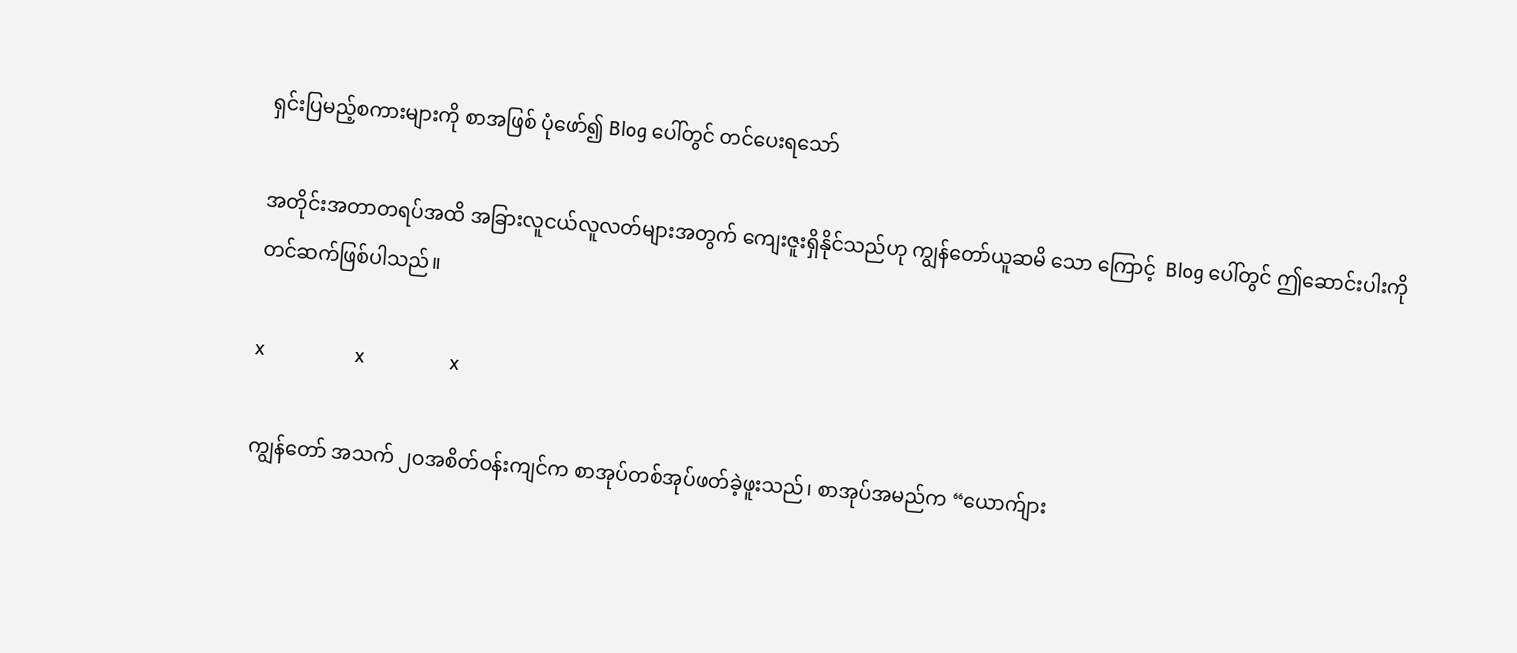ရှင်းပြမည့်စကားများကို စာအဖြစ် ပုံဖော်၍ Blog ပေါ်တွင် တင်ပေးရသော်

အတိုင်းအတာတရပ်အထိ အခြားလူငယ်လူလတ်များအတွက် ကျေးဇူးရှိနိုင်သည်ဟု ကျွန်တော်ယူဆမိ သော ကြောင့်  Blog ပေါ်တွင် ဤဆောင်းပါးကို တင်ဆက်ဖြစ်ပါသည်။

x                  x                 x

ကျွန်တော် အသက် ၂ဝအစိတ်ဝန်းကျင်က စာအုပ်တစ်အုပ်ဖတ်ခဲ့ဖူးသည်၊ စာအုပ်အမည်က “ယောက်ျား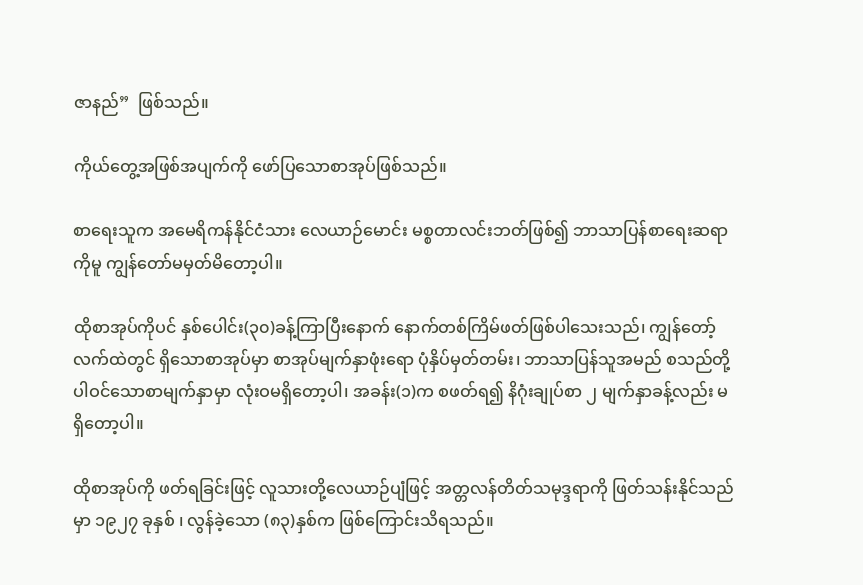ဇာနည်”  ဖြစ်သည်။

ကိုယ်တွေ့အဖြစ်အပျက်ကို ဖော်ပြသောစာအုပ်ဖြစ်သည်။

စာရေးသူက အမေရိကန်နိုင်ငံသား လေယာဉ်မောင်း မစ္စတာလင်းဘတ်ဖြစ်၍ ဘာသာပြန်စာရေးဆရာကိုမူ ကျွန်တော်မမှတ်မိတော့ပါ။

ထိုစာအုပ်ကိုပင် နှစ်ပေါင်း(၃၀)ခန့်ကြာပြီးနောက် နောက်တစ်ကြိမ်ဖတ်ဖြစ်ပါသေးသည်၊ ကျွန်တော့် လက်ထဲတွင် ရှိသောစာအုပ်မှာ စာအုပ်မျက်နှာဖုံးရော ပုံနှိပ်မှတ်တမ်း၊ ဘာသာပြန်သူအမည် စသည်တို့ ပါဝင်သောစာမျက်နှာမှာ လုံးဝမရှိတော့ပါ၊ အခန်း(၁)က စဖတ်ရ၍ နိဂုံးချုပ်စာ ၂ မျက်နှာခန့်လည်း မရှိတော့ပါ။

ထိုစာအုပ်ကို ဖတ်ရခြင်းဖြင့် လူသားတို့လေယာဉ်ပျံဖြင့် အတ္တလန်တိတ်သမုဒ္ဒရာကို ဖြတ်သန်းနိုင်သည် မှာ ၁၉၂၇ ခုနှစ် ၊ လွန်ခဲ့သော (၈၃)နှစ်က ဖြစ်ကြောင်းသိရသည်။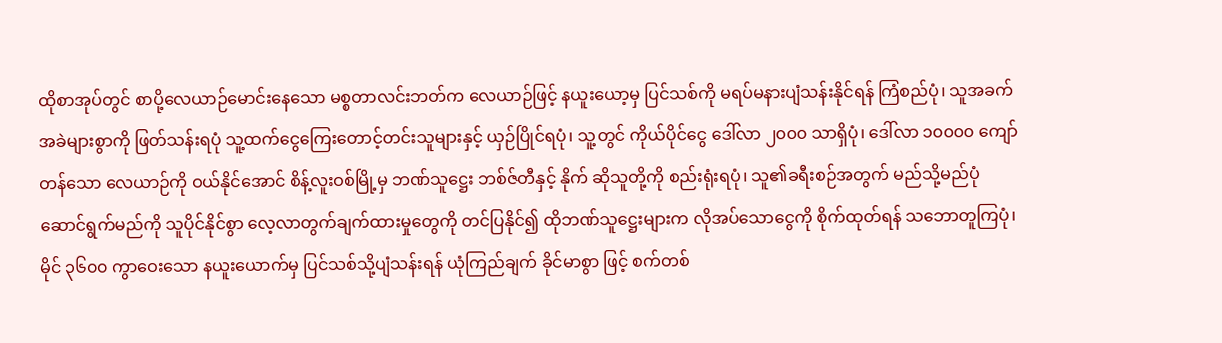ထိုစာအုပ်တွင် စာပို့လေယာဉ်မောင်းနေသော မစ္စတာလင်းဘတ်က လေယာဉ်ဖြင့် နယူးယော့မှ ပြင်သစ်ကို မရပ်မနားပျံသန်းနိုင်ရန် ကြံစည်ပုံ၊ သူအခက်အခဲများစွာကို ဖြတ်သန်းရပုံ သူ့ထက်ငွေကြေးတောင့်တင်းသူများနှင့် ယှဉ်ပြိုင်ရပုံ၊ သူ့တွင် ကိုယ်ပိုင်ငွေ ဒေါ်လာ ၂၀၀၀ သာရှိပုံ၊ ဒေါ်လာ ၁၀၀၀၀ ကျော်တန်သော လေယာဉ်ကို ဝယ်နိုင်အောင် စိန့်လူးဝစ်မြို့မှ ဘဏ်သူဋ္ဌေး ဘစ်ဇ်တီနှင့် နိုက် ဆိုသူတို့ကို စည်းရုံးရပုံ၊ သူ၏ခရီးစဉ်အတွက် မည်သို့မည်ပုံ ဆောင်ရွက်မည်ကို သူပိုင်နိုင်စွာ လေ့လာတွက်ချက်ထားမှုတွေကို တင်ပြနိုင်၍ ထိုဘဏ်သူဋ္ဌေးများက လိုအပ်သောငွေကို စိုက်ထုတ်ရန် သဘောတူကြပုံ၊ မိုင် ၃၆၀၀ ကွာဝေးသော နယူးယောက်မှ ပြင်သစ်သို့ပျံသန်းရန် ယုံကြည်ချက် ခိုင်မာစွာ ဖြင့် စက်တစ်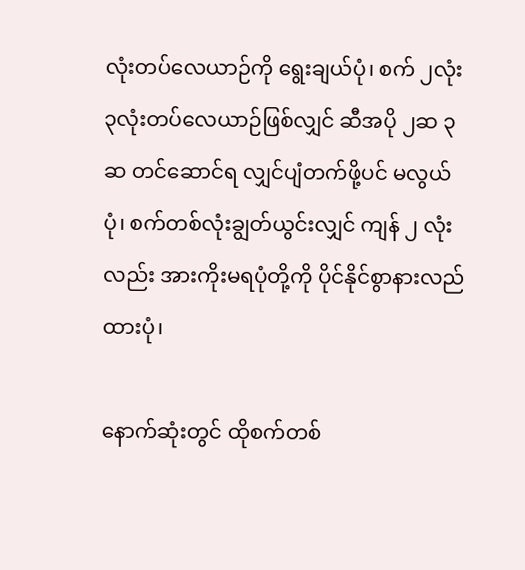လုံးတပ်လေယာဉ်ကို ရွေးချယ်ပုံ၊ စက် ၂လုံး ၃လုံးတပ်လေယာဉ်ဖြစ်လျှင် ဆီအပို ၂ဆ ၃ဆ တင်ဆောင်ရ လျှင်ပျံတက်ဖို့ပင် မလွယ်ပုံ၊ စက်တစ်လုံးချွတ်ယွင်းလျှင် ကျန် ၂ လုံးလည်း အားကိုးမရပုံတို့ကို ပိုင်နိုင်စွာနားလည်ထားပုံ၊

နောက်ဆုံးတွင် ထိုစက်တစ်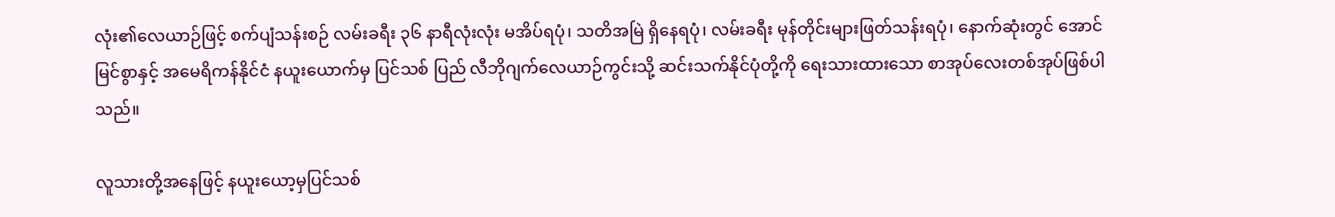လုံး၏လေယာဉ်ဖြင့် စက်ပျံသန်းစဉ် လမ်းခရီး ၃၆ နာရီလုံးလုံး မအိပ်ရပုံ၊ သတိအမြဲ ရှိနေရပုံ၊ လမ်းခရီး မုန်တိုင်းများဖြတ်သန်းရပုံ၊ နောက်ဆုံးတွင် အောင်မြင်စွာနှင့် အမေရိကန်နိုင်ငံ နယူးယောက်မှ ပြင်သစ် ပြည် လီဘိုဂျက်လေယာဉ်ကွင်းသို့ ဆင်းသက်နိုင်ပုံတို့ကို ရေးသားထားသော စာအုပ်လေးတစ်အုပ်ဖြစ်ပါသည်။

လူသားတို့အနေဖြင့် နယူးယော့မှပြင်သစ်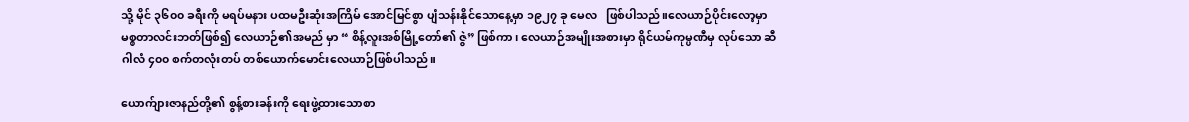သို့ မိုင် ၃၆၀၀ ခရီးကို မရပ်မနား ပထမဦးဆုံးအကြိမ် အောင်မြင်စွာ ပျံသန်းနိုင်သောနေ့မှာ ၁၉၂၇ ခု မေလ   ဖြစ်ပါသည်။လေယာဉ်ပိုင်းလော့မှာ မစ္စတာလင်းဘတ်ဖြစ်၍ လေယာဉ်၏အမည် မှာ “ စိန့်လူးအစ်မြို့တော်၏ ဇွဲ” ဖြစ်ကာ၊ လေယာဉ်အမျိုးအစားမှာ ရိုင်ယမ်ကုမ္ပဏီမှ လုပ်သော ဆီဂါလံ ၄၀၀ စက်တလုံးတပ် တစ်ယောက်မောင်းလေယာဉ်ဖြစ်ပါသည်။

ယောက်ျားဇာနည်တို့၏ စွန့်စားခန်းကို ရေးဖွဲ့ထားသောစာ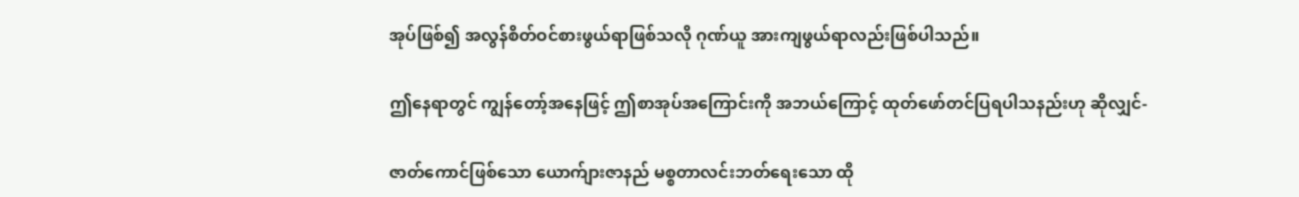အုပ်ဖြစ်၍ အလွန်စိတ်ဝင်စားဖွယ်ရာဖြစ်သလို ဂုဏ်ယူ အားကျဖွယ်ရာလည်းဖြစ်ပါသည်။

ဤနေရာတွင် ကျွန်တော့်အနေဖြင့် ဤစာအုပ်အကြောင်းကို အဘယ်ကြောင့် ထုတ်ဖော်တင်ပြရပါသနည်းဟု ဆိုလျှင်-

ဇာတ်ကောင်ဖြစ်သော ယောက်ျားဇာနည် မစ္စတာလင်းဘတ်ရေးသော ထို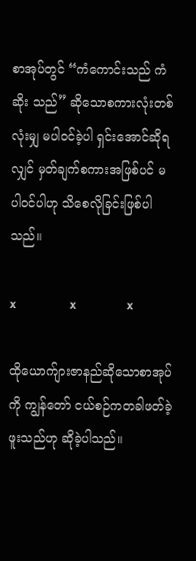စာအုပ်တွင် “ကံကောင်းသည် ကံဆိုး သည်” ဆိုသောစကားလုံးတစ်လုံးမျှ မပါဝင်ခဲ့ပါ ရှင်းအောင်ဆိုရလျှင် မှတ်ချက်စကားအဖြစ်ပင် မပါဝင်ပါဟု သိစေလိုခြင်းဖြစ်ပါ သည်။

x                  x                 x

ထိုယောက်ျားဇာနည်ဆိုသောစာအုပ်ကို ကျွန်တော် ငယ်စဉ်ကတခါဖတ်ခဲ့ဖူးသည်ဟု ဆိုခဲ့ပါသည်။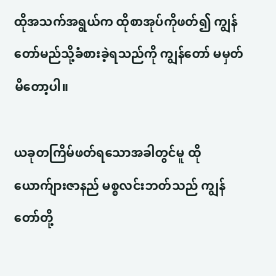ထိုအသက်အရွယ်က ထိုစာအုပ်ကိုဖတ်၍ ကျွန်တော်မည်သို့ခံစားခဲ့ရသည်ကို ကျွန်တော် မမှတ်မိတော့ပါ။

ယခုတကြိမ်ဖတ်ရသောအခါတွင်မူ ထို ယောက်ျားဇာနည် မစ္စလင်းဘတ်သည် ကျွန်တော်တို့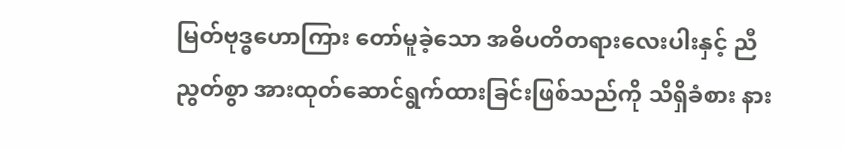မြတ်ဗုဒ္ဓဟောကြား တော်မူခဲ့သော အဓိပတိတရားလေးပါးနှင့် ညီညွတ်စွာ အားထုတ်ဆောင်ရွက်ထားခြင်းဖြစ်သည်ကို သိရှိခံစား နား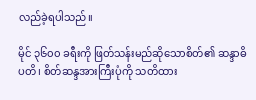လည်ခဲ့ရပါသည်။

မိုင် ၃၆၀၀ ခရီးကို ဖြတ်သန်းမည်ဆိုသောစိတ်၏ ဆန္ဒာဓိပတိ၊ စိတ်ဆန္ဒအားကြီးပုံကို သတိထား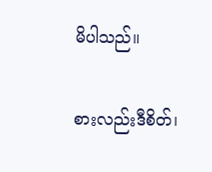မိပါသည်။

စားလည်းဒီစိတ်၊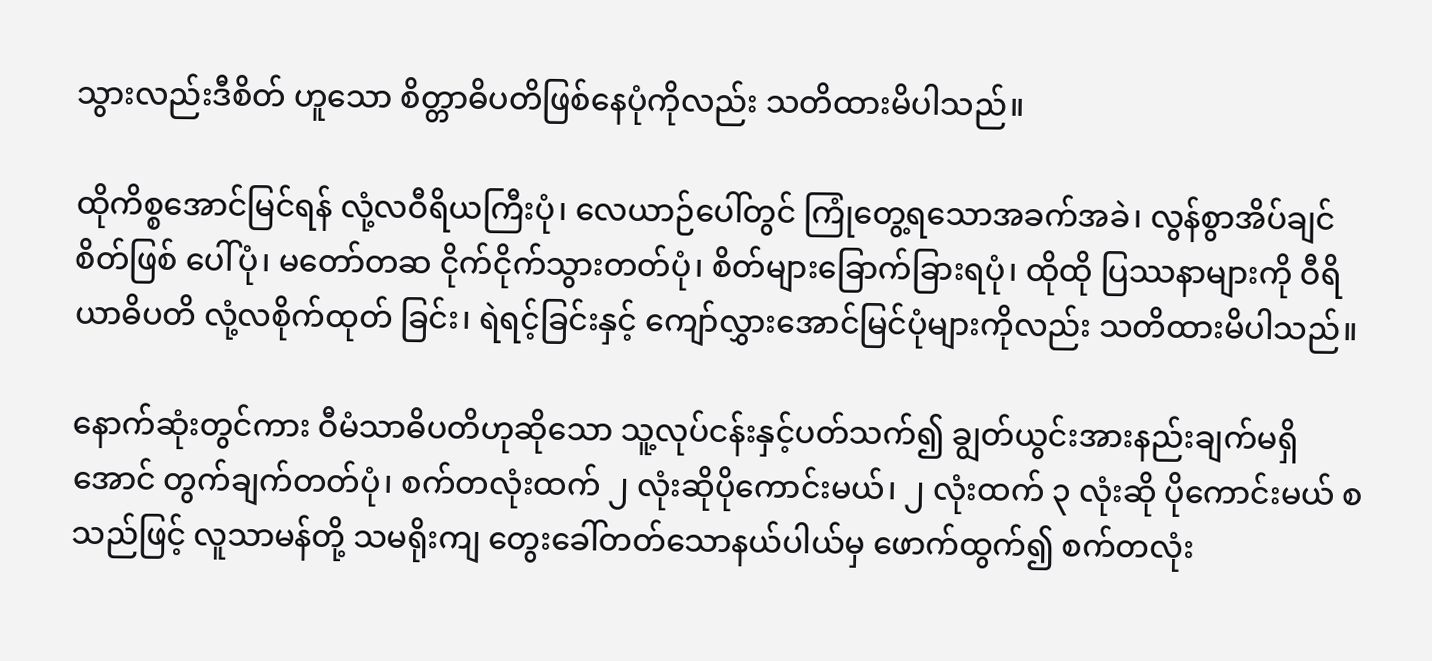သွားလည်းဒီစိတ် ဟူသော စိတ္တာဓိပတိဖြစ်နေပုံကိုလည်း သတိထားမိပါသည်။

ထိုကိစ္စအောင်မြင်ရန် လုံ့လဝီရိယကြီးပုံ၊ လေယာဉ်ပေါ်တွင် ကြုံတွေ့ရသောအခက်အခဲ၊ လွန်စွာအိပ်ချင်စိတ်ဖြစ် ပေါ်ပုံ၊ မတော်တဆ ငိုက်ငိုက်သွားတတ်ပုံ၊ စိတ်များခြောက်ခြားရပုံ၊ ထိုထို ပြဿနာများကို ဝီရိယာဓိပတိ လုံ့လစိုက်ထုတ် ခြင်း၊ ရဲရင့်ခြင်းနှင့် ကျော်လွှားအောင်မြင်ပုံများကိုလည်း သတိထားမိပါသည်။

နောက်ဆုံးတွင်ကား ဝီမံသာဓိပတိဟုဆိုသော သူ့လုပ်ငန်းနှင့်ပတ်သက်၍ ချွတ်ယွင်းအားနည်းချက်မရှိအောင် တွက်ချက်တတ်ပုံ၊ စက်တလုံးထက် ၂ လုံးဆိုပိုကောင်းမယ်၊ ၂ လုံးထက် ၃ လုံးဆို ပိုကောင်းမယ် စသည်ဖြင့် လူသာမန်တို့ သမရိုးကျ တွေးခေါ်တတ်သောနယ်ပါယ်မှ ဖောက်ထွက်၍ စက်တလုံး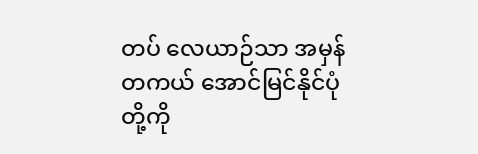တပ် လေယာဉ်သာ အမှန်တကယ် အောင်မြင်နိုင်ပုံ တို့ကို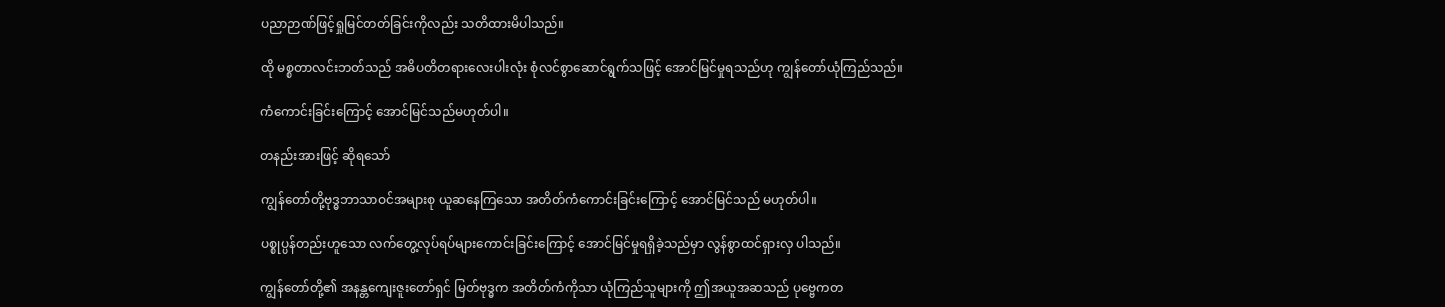ပညာဉာဏ်ဖြင့်ရှုမြင်တတ်ခြင်းကိုလည်း သတိထားမိပါသည်။

ထို မစ္စတာလင်းဘတ်သည် အဓိပတိတရားလေးပါးလုံး စုံလင်စွာဆောင်ရွက်သဖြင့် အောင်မြင်မှုရသည်ဟု ကျွန်တော်ယုံကြည်သည်။

ကံကောင်းခြင်းကြောင့် အောင်မြင်သည်မဟုတ်ပါ။

တနည်းအားဖြင့် ဆိုရသော်

ကျွန်တော်တို့ဗုဒ္ဓဘာသာဝင်အများစု ယူဆနေကြသော အတိတ်ကံကောင်းခြင်းကြောင့် အောင်မြင်သည် မဟုတ်ပါ။

ပစ္စုပ္ပန်တည်းဟူသော လက်တွေ့လုပ်ရပ်များကောင်းခြင်းကြောင့် အောင်မြင်မှုရရှိခဲ့သည်မှာ လွန်စွာထင်ရှားလှ ပါသည်။

ကျွန်တော်တို့၏ အနန္တကျေးဇူးတော်ရှင် မြတ်ဗုဒ္ဓက အတိတ်ကံကိုသာ ယုံကြည်သူများကို ဤအယူအဆသည် ပုဗ္ဗေကတ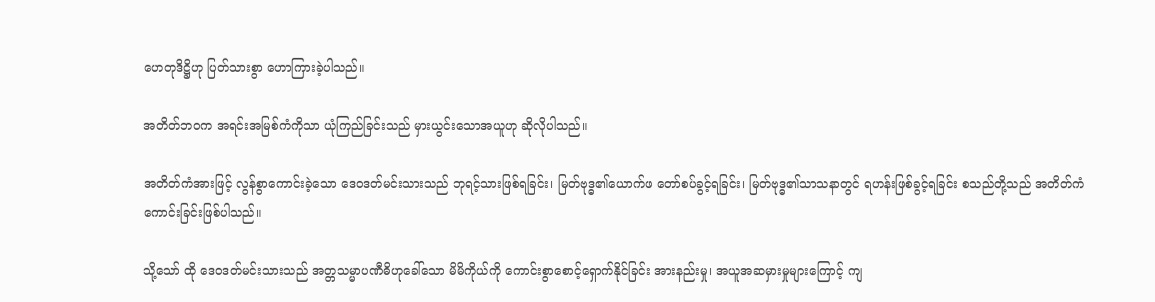ဟေတုဒိဋ္ဌိဟု ပြတ်သားစွာ ဟောကြားခဲ့ပါသည်။

အတိတ်ဘဝက အရင်းအမြစ်ကံကိုသာ ယုံကြည်ခြင်းသည် မှားယွင်းသောအယူဟု ဆိုလိုပါသည်။

အတိတ်ကံအားဖြင့် လွန်စွာကောင်းခဲ့သော ဒေဝဒတ်မင်းသားသည် ဘုရင့်သားဖြစ်ရခြင်း၊ မြတ်ဗုဒ္ဓ၏ယောက်ဖ တော်စပ်ခွင့်ရခြင်း၊ မြတ်ဗုဒ္ဓ၏သာသနာတွင် ရဟန်းဖြစ်ခွင့်ရခြင်း စသည်တို့သည် အတိတ်ကံကောင်းခြင်းဖြစ်ပါသည်။

သို့သော် ထို ဒေဝဒတ်မင်းသားသည် အတ္တသမ္မာပဏီဓိဟုခေါ်သော မိမိကိုယ်ကို ကောင်းစွာစောင့်ရှောက်နိုင်ခြင်း အားနည်းမှု၊ အယူအဆမှားမှုများကြောင့် ကျ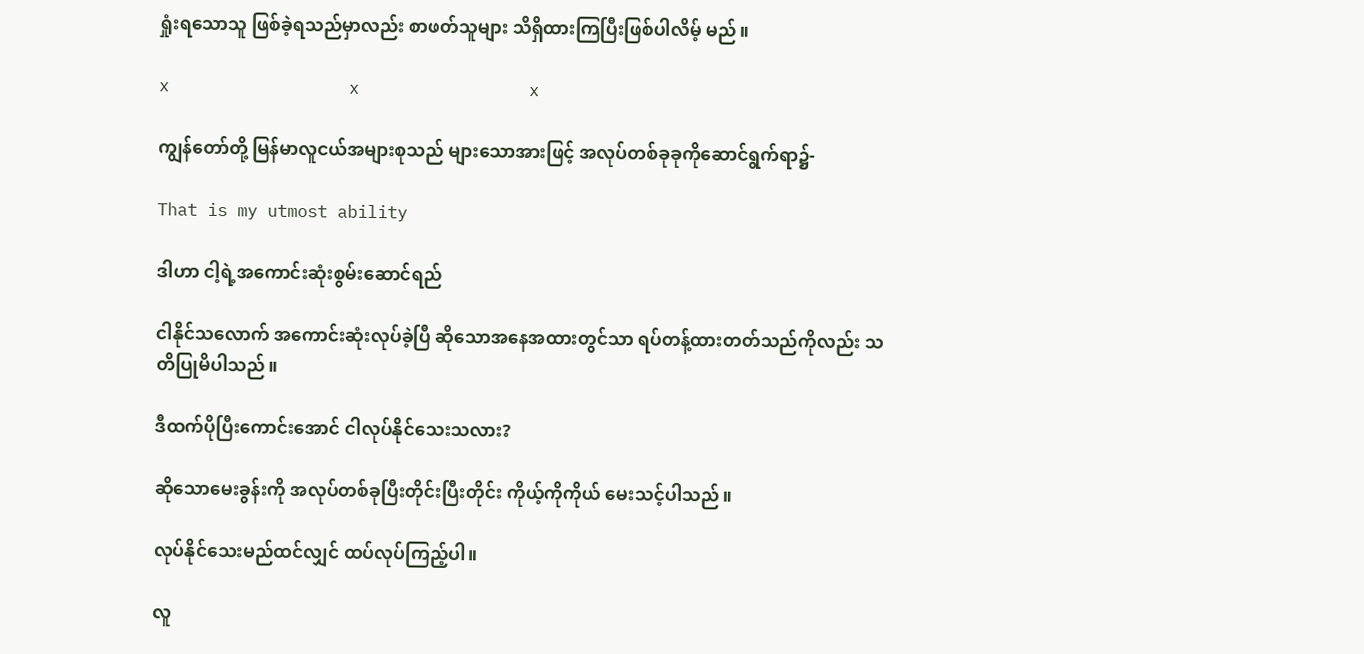ရှုံးရသောသူ ဖြစ်ခဲ့ရသည်မှာလည်း စာဖတ်သူများ သိရှိထားကြပြီးဖြစ်ပါလိမ့် မည်။

x                  x                 x

ကျွန်တော်တို့ မြန်မာလူငယ်အများစုသည် များသောအားဖြင့် အလုပ်တစ်ခုခုကိုဆောင်ရွက်ရာ၌-

That is my utmost ability

ဒါဟာ ငါ့ရဲ့အကောင်းဆုံးစွမ်းဆောင်ရည်

ငါနိုင်သလောက် အကောင်းဆုံးလုပ်ခဲ့ပြီ ဆိုသောအနေအထားတွင်သာ ရပ်တန့်ထားတတ်သည်ကိုလည်း သတိပြုမိပါသည်။

ဒီထက်ပိုပြီးကောင်းအောင် ငါလုပ်နိုင်သေးသလား?

ဆိုသောမေးခွန်းကို အလုပ်တစ်ခုပြီးတိုင်းပြီးတိုင်း ကိုယ့်ကိုကိုယ် မေးသင့်ပါသည်။

လုပ်နိုင်သေးမည်ထင်လျှင် ထပ်လုပ်ကြည့်ပါ။

လူ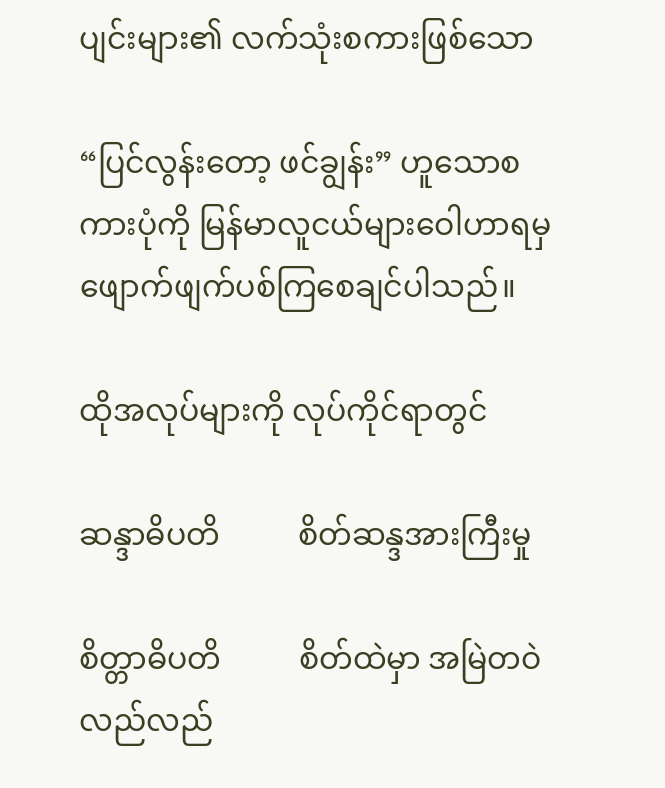ပျင်းများ၏ လက်သုံးစကားဖြစ်သော

“ပြင်လွန်းတော့ ဖင်ချွန်း” ဟူသောစကားပုံကို မြန်မာလူငယ်များဝေါဟာရမှ ဖျောက်ဖျက်ပစ်ကြစေချင်ပါသည်။

ထိုအလုပ်များကို လုပ်ကိုင်ရာတွင်

ဆန္ဒာဓိပတိ          စိတ်ဆန္ဒအားကြီးမှု

စိတ္တာဓိပတိ          စိတ်ထဲမှာ အမြဲတဝဲလည်လည်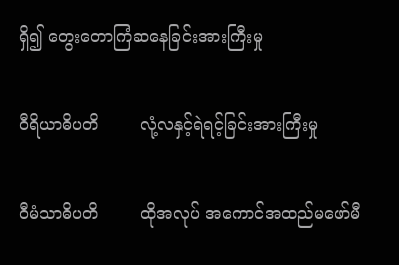ရှိ၍ တွေးတောကြံဆနေခြင်းအားကြီးမှု

ဝီရိယာဓိပတိ        လုံ့လနှင့်ရဲရင့်ခြင်းအားကြီးမှု

ဝီမံသာဓိပတိ        ထိုအလုပ် အကောင်အထည်မဖော်မီ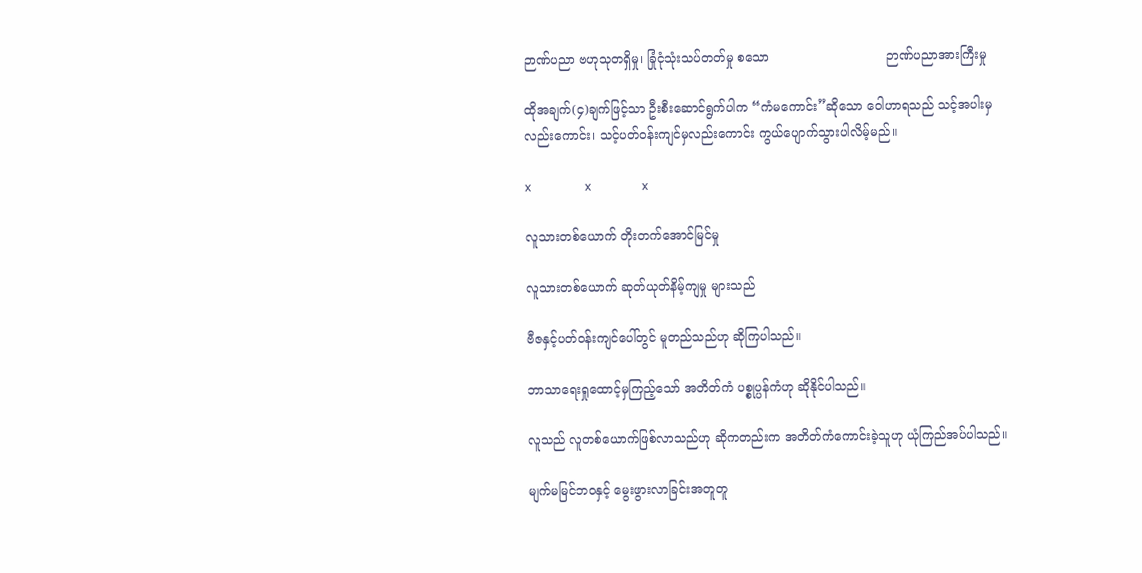ဉာဏ်ပညာ ဗဟုသုတရှိမှု၊ ခြုံငုံသုံးသပ်တတ်မှု စသော                              ဉာဏ်ပညာအားကြီးမှု

ထိုအချက်(၄)ချက်ဖြင့်သာ ဦးစီးဆောင်ရွက်ပါက “ကံမကောင်း”ဆိုသော ဝေါဟာရသည် သင့်အပါးမှလည်းကောင်း၊ သင့်ပတ်ဝန်းကျင်မှလည်းကောင်း ကွယ်ပျောက်သွားပါလိမ့်မည်။

x                  x                 x

လူသားတစ်ယောက် တိုးတက်အောင်မြင်မှု

လူသားတစ်ယောက် ဆုတ်ယုတ်နိမ့်ကျမှု များသည်

ဗီဇနှင့်ပတ်ဝန်းကျင်ပေါ်တွင် မူတည်သည်ဟု ဆိုကြပါသည်။

ဘာသာရေးရှုထောင့်မှကြည့်သော် အတိတ်ကံ ပစ္စုပ္ပန်ကံဟု ဆိုနိုင်ပါသည်။

လူသည် လူတစ်ယောက်ဖြစ်လာသည်ဟု ဆိုကတည်းက အတိတ်ကံကောင်းခဲ့သူဟု ယုံကြည်အပ်ပါသည်။

မျက်မမြင်ဘဝနှင့် မွေးဖွားလာခြင်းအတူတူ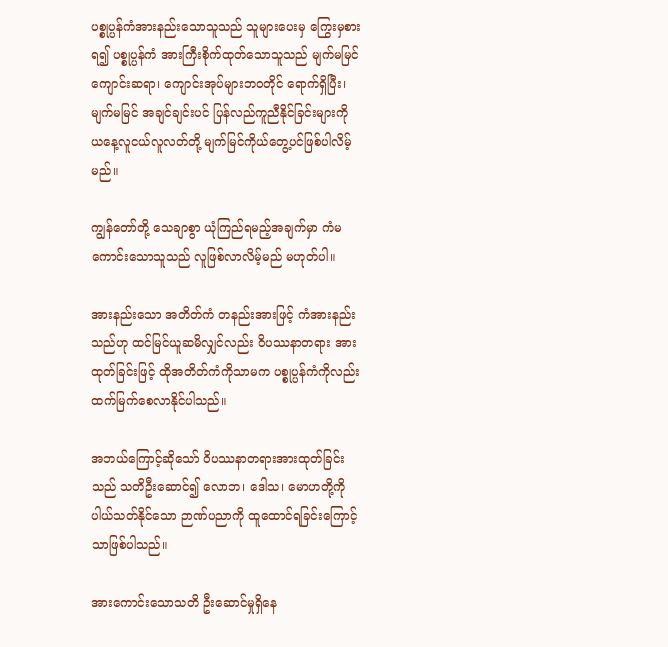ပစ္စုပ္ပန်ကံအားနည်းသောသူသည် သူများပေးမှ ကြွေးမှစားရ၍ ပစ္စုပ္ပန်ကံ အားကြီးစိုက်ထုတ်သောသူသည် မျက်မမြင်ကျောင်းဆရာ၊ ကျောင်းအုပ်များဘဝတိုင် ရောက်ရှိပြီး၊ မျက်မမြင် အချင်ချင်းပင် ပြန်လည်ကူညီနိုင်ခြင်းများကို ယနေ့လူငယ်လူလတ်တို့ မျက်မြင်ကိုယ်တွေ့ပင်ဖြစ်ပါလိမ့်မည်။

ကျွန်တော်တို့ သေချာစွာ ယုံကြည်ရမည့်အချက်မှာ ကံမကောင်းသောသူသည် လူဖြစ်လာလိမ့်မည် မဟုတ်ပါ။

အားနည်းသော အတိတ်ကံ တနည်းအားဖြင့် ကံအားနည်းသည်ဟု ထင်မြင်ယူဆမိလျှင်လည်း ၀ိပဿနာတရား အားထုတ်ခြင်းဖြင့် ထိုအတိတ်ကံကိုသာမက ပစ္စုပ္ပန်ကံကိုလည်း ထက်မြက်စေလာနိုင်ပါသည်။

အဘယ်ကြောင့်ဆိုသော် ၀ိပဿနာတရားအားထုတ်ခြင်းသည် သတိဦးဆောင်၍ လောဘ၊ ဒေါသ၊ မောဟတို့ကို ပါယ်သတ်နိုင်သော ဉာဏ်ပညာကို ထူထောင်ရခြင်းကြောင့်သာဖြစ်ပါသည်။

အားကောင်းသောသတိ ဦးဆောင်မှုရှိနေ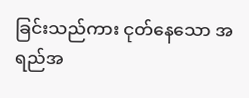ခြင်းသည်ကား ငုတ်နေသော အရည်အ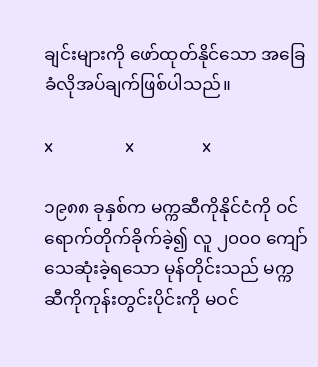ချင်းများကို ဖော်ထုတ်နိုင်သော အခြေခံလိုအပ်ချက်ဖြစ်ပါသည်။

x                  x                 x

၁၉၈၈ ခုနှစ်က မက္ကဆီကိုနိုင်ငံကို ဝင်ရောက်တိုက်ခိုက်ခဲ့၍ လူ ၂၀၀၀ ကျော်သေဆုံးခဲ့ရသော မုန်တိုင်းသည် မက္ကဆီကိုကုန်းတွင်းပိုင်းကို မဝင်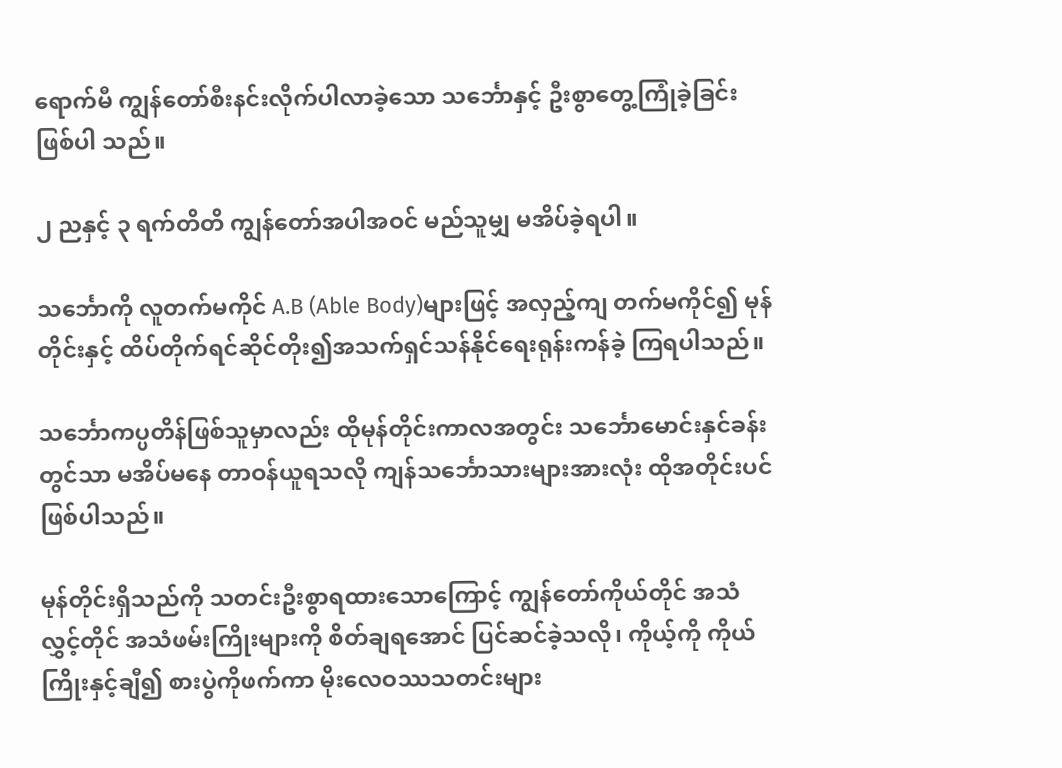ရောက်မီ ကျွန်တော်စီးနင်းလိုက်ပါလာခဲ့သော သင်္ဘောနှင့် ဦးစွာတွေ့ကြုံခဲ့ခြင်းဖြစ်ပါ သည်။

၂ ညနှင့် ၃ ရက်တိတိ ကျွန်တော်အပါအဝင် မည်သူမျှ မအိပ်ခဲ့ရပါ။

သင်္ဘောကို လူတက်မကိုင် A.B (Able Body)များဖြင့် အလှည့်ကျ တက်မကိုင်၍ မုန်တိုင်းနှင့် ထိပ်တိုက်ရင်ဆိုင်တိုး၍အသက်ရှင်သန်နိုင်ရေးရုန်းကန်ခဲ့ ကြရပါသည်။

သင်္ဘောကပ္ပတိန်ဖြစ်သူမှာလည်း ထိုမုန်တိုင်းကာလအတွင်း သင်္ဘောမောင်းနှင်ခန်းတွင်သာ မအိပ်မနေ တာဝန်ယူရသလို ကျန်သင်္ဘောသားများအားလုံး ထိုအတိုင်းပင် ဖြစ်ပါသည်။

မုန်တိုင်းရှိသည်ကို သတင်းဦးစွာရထားသောကြောင့် ကျွန်တော်ကိုယ်တိုင် အသံလွှင့်တိုင် အသံဖမ်းကြိုးများကို စိတ်ချရအောင် ပြင်ဆင်ခဲ့သလို၊ ကိုယ့်ကို ကိုယ်ကြိုးနှင့်ချီ၍ စားပွဲကိုဖက်ကာ မိုးလေဝဿသတင်းများ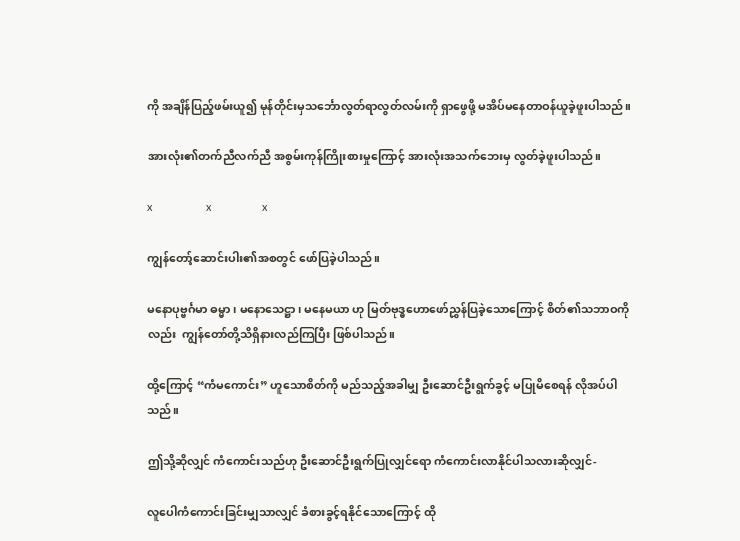ကို အချိန်ပြည့်ဖမ်းယူ၍ မုန်တိုင်းမှသင်္ဘောလွတ်ရာလွတ်လမ်းကို ရှာဖွေဖို့ မအိပ်မနေတာဝန်ယူခဲ့ဖူးပါသည်။

အားလုံး၏တက်ညီလက်ညီ အစွမ်းကုန်ကြိုးစားမှုကြောင့် အားလုံးအသက်ဘေးမှ လွတ်ခဲ့ဖူးပါသည်။

x                  x                 x

ကျွန်တော့်ဆောင်းပါး၏အစတွင် ဖော်ပြခဲ့ပါသည်။

မနောပုဗ္ဗင်္ဂမာ ဓမ္မာ ၊ မနောသေဋ္ဌာ၊ မနေမယာ ဟု မြတ်ဗုဒ္ဓဟောဖော်ညွှန်ပြခဲ့သောကြောင့် စိတ်၏သဘာဝကို လည်း  ကျွန်တော်တို့သိရှိနားလည်ကြပြီး ဖြစ်ပါသည်။

ထို့ကြောင့် “ကံမကောင်း” ဟူသောစိတ်ကို မည်သည့်အခါမျှ ဦးဆောင်ဦးရွက်ခွင့် မပြုမိစေရန် လိုအပ်ပါသည်။

ဤသို့ဆိုလျှင် ကံကောင်းသည်ဟု ဦးဆောင်ဦးရွက်ပြုလျှင်ရော ကံကောင်းလာနိုင်ပါသလားဆိုလျှင်-

လူပေါကံကောင်းခြင်းမျှသာလျှင် ခံစားခွင့်ရနိုင်သောကြောင့် ထို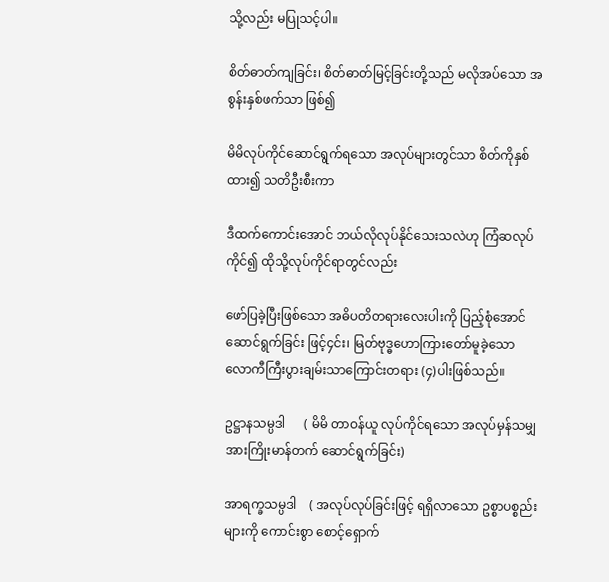သို့လည်း မပြုသင့်ပါ။

စိတ်ဓာတ်ကျခြင်း၊ စိတ်ဓာတ်မြင့်ခြင်းတို့သည် မလိုအပ်သော အစွန်းနှစ်ဖက်သာ ဖြစ်၍

မိမိလုပ်ကိုင်ဆောင်ရွက်ရသော အလုပ်များတွင်သာ စိတ်ကိုနှစ်ထား၍ သတိဦးစီးကာ

ဒီထက်ကောင်းအောင် ဘယ်လိုလုပ်နိုင်သေးသလဲဟု ကြံဆလုပ်ကိုင်၍ ထိုသို့လုပ်ကိုင်ရာတွင်လည်း

ဖော်ပြခဲ့ပြီးဖြစ်သော အဓိပတိတရားလေးပါးကို ပြည့်စုံအောင် ဆောင်ရွက်ခြင်း ဖြင့်၄င်း၊ မြတ်ဗုဒ္ဓဟောကြားတော်မူခဲ့သော လောကီကြီးပွားချမ်းသာကြောင်းတရား (၄)ပါးဖြစ်သည်။

ဥဋ္ဌာနသမ္ပဒါ      ( မိမိ တာဝန်ယူ လုပ်ကိုင်ရသော အလုပ်မှန်သမျှ အားကြိုးမာန်တက် ဆောင်ရွက်ခြင်း)

အာရက္ခသမ္ပဒါ    ( အလုပ်လုပ်ခြင်းဖြင့် ရရှိလာသော ဥစ္စာပစ္စည်းများကို ကောင်းစွာ စောင့်ရှောက်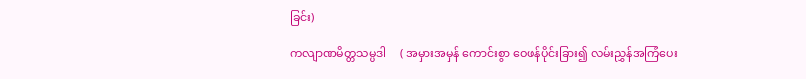ခြင်း)

ကလျာဏမိတ္တသမ္ပဒါ     ( အမှားအမှန် ကောင်းစွာ ဝေဖန်ပိုင်းခြား၍ လမ်းညွှန်အကြံပေး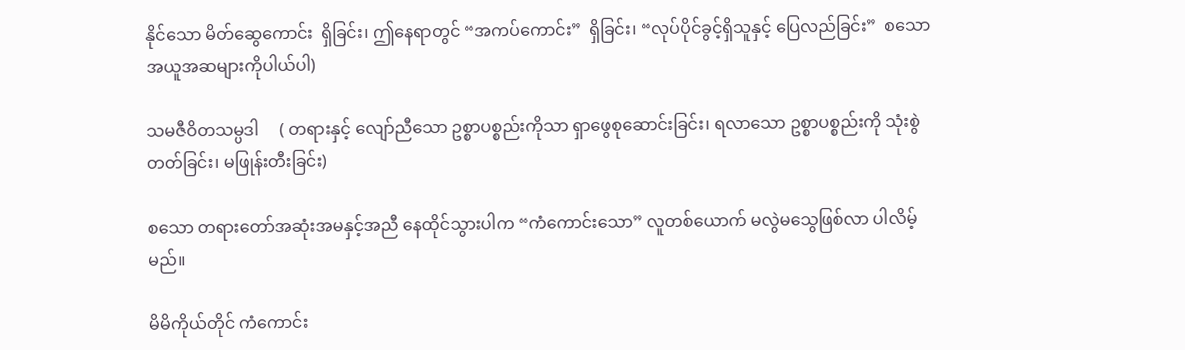နိုင်သော မိတ်ဆွေကောင်း  ရှိခြင်း၊ ဤနေရာတွင် “အကပ်ကောင်း”  ရှိခြင်း၊ “လုပ်ပိုင်ခွင့်ရှိသူနှင့် ပြေလည်ခြင်း”  စသော  အယူအဆများကိုပါယ်ပါ)

သမဇီဝိတသမ္ပဒါ     ( တရားနှင့် လျော်ညီသော ဥစ္စာပစ္စည်းကိုသာ ရှာဖွေစုဆောင်းခြင်း၊ ရလာသော ဥစ္စာပစ္စည်းကို သုံးစွဲတတ်ခြင်း၊ မဖြုန်းတီးခြင်း)

စသော တရားတော်အဆုံးအမနှင့်အညီ နေထိုင်သွားပါက “ကံကောင်းသော” လူတစ်ယောက် မလွဲမသွေဖြစ်လာ ပါလိမ့်မည်။

မိမိကိုယ်တိုင် ကံကောင်း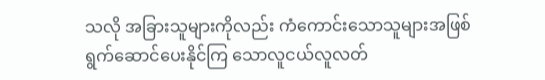သလို အခြားသူများကိုလည်း ကံကောင်းသောသူများအဖြစ် ရွက်ဆောင်ပေးနိုင်ကြ သောလူငယ်လူလတ်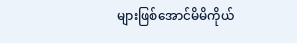များဖြစ်အောင်မိမိကိုယ်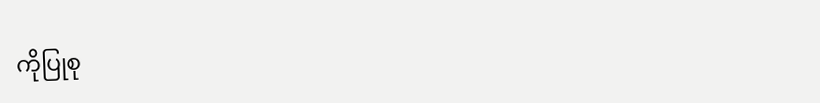ကိုပြုစု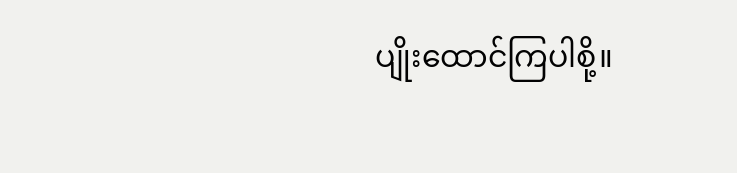ပျိုးထောင်ကြပါစို့။